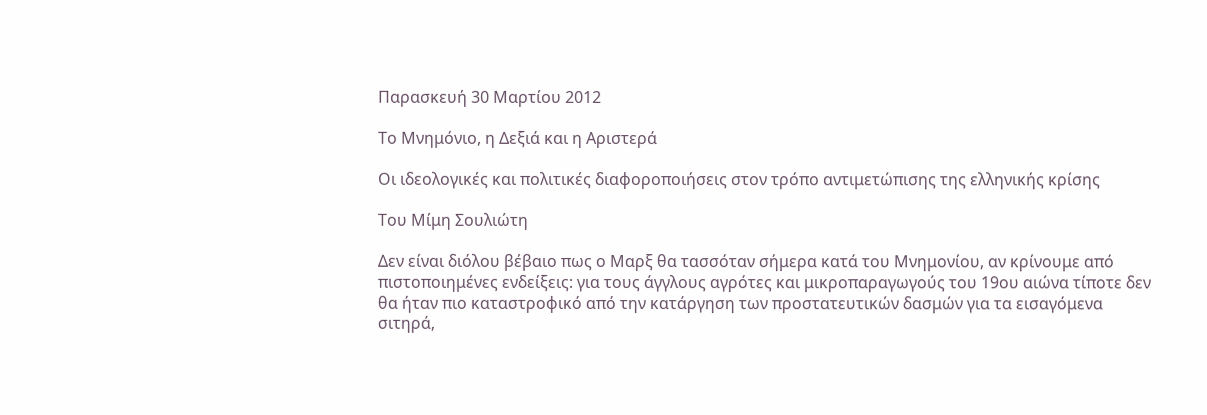Παρασκευή 30 Μαρτίου 2012

Το Μνημόνιο, η Δεξιά και η Αριστερά

Οι ιδεολογικές και πολιτικές διαφοροποιήσεις στον τρόπο αντιμετώπισης της ελληνικής κρίσης

Του Μίμη Σουλιώτη

Δεν είναι διόλου βέβαιο πως ο Μαρξ θα τασσόταν σήμερα κατά του Μνημονίου, αν κρίνουμε από πιστοποιημένες ενδείξεις: για τους άγγλους αγρότες και μικροπαραγωγούς του 19ου αιώνα τίποτε δεν θα ήταν πιο καταστροφικό από την κατάργηση των προστατευτικών δασμών για τα εισαγόμενα σιτηρά,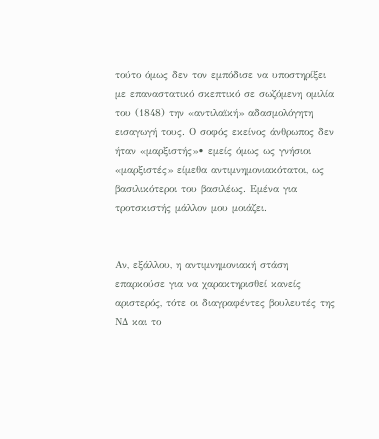τούτο όμως δεν τον εμπόδισε να υποστηρίξει με επαναστατικό σκεπτικό σε σωζόμενη ομιλία του (1848) την «αντιλαϊκή» αδασμολόγητη εισαγωγή τους. Ο σοφός εκείνος άνθρωπος δεν ήταν «μαρξιστής»• εμείς όμως ως γνήσιοι «μαρξιστές» είμεθα αντιμνημονιακότατοι, ως βασιλικότεροι του βασιλέως. Εμένα για τροτσκιστής μάλλον μου μοιάζει.


Αν, εξάλλου, η αντιμνημονιακή στάση επαρκούσε για να χαρακτηρισθεί κανείς αριστερός, τότε οι διαγραφέντες βουλευτές της ΝΔ και το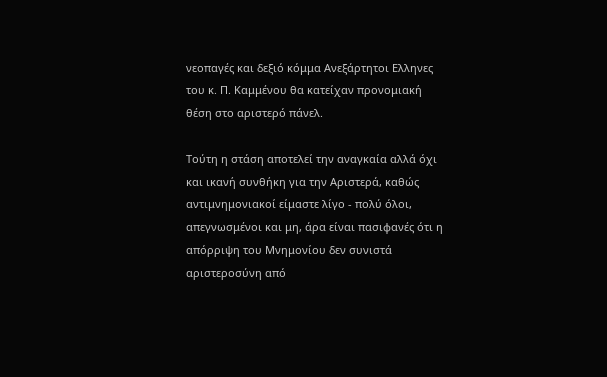νεοπαγές και δεξιό κόμμα Ανεξάρτητοι Ελληνες του κ. Π. Καμμένου θα κατείχαν προνομιακή θέση στο αριστερό πάνελ.

Τούτη η στάση αποτελεί την αναγκαία αλλά όχι και ικανή συνθήκη για την Αριστερά, καθώς αντιμνημονιακοί είμαστε λίγο - πολύ όλοι, απεγνωσμένοι και μη, άρα είναι πασιφανές ότι η απόρριψη του Μνημονίου δεν συνιστά αριστεροσύνη από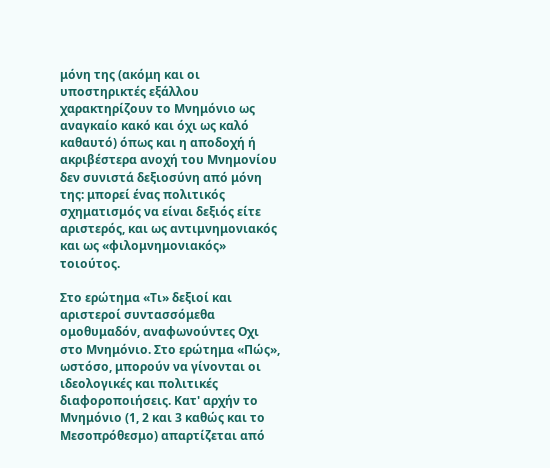μόνη της (ακόμη και οι υποστηρικτές εξάλλου χαρακτηρίζουν το Μνημόνιο ως αναγκαίο κακό και όχι ως καλό καθαυτό) όπως και η αποδοχή ή ακριβέστερα ανοχή του Μνημονίου δεν συνιστά δεξιοσύνη από μόνη της: μπορεί ένας πολιτικός σχηματισμός να είναι δεξιός είτε αριστερός, και ως αντιμνημονιακός και ως «φιλομνημονιακός» τοιούτος.

Στο ερώτημα «Τι» δεξιοί και αριστεροί συντασσόμεθα ομοθυμαδόν, αναφωνούντες Οχι στο Μνημόνιο. Στο ερώτημα «Πώς», ωστόσο, μπορούν να γίνονται οι ιδεολογικές και πολιτικές διαφοροποιήσεις. Κατ' αρχήν το Μνημόνιο (1, 2 και 3 καθώς και το Μεσοπρόθεσμο) απαρτίζεται από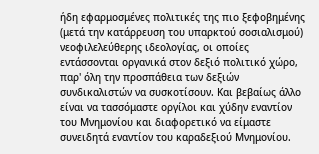ήδη εφαρμοσμένες πολιτικές της πιο ξεφοβημένης (μετά την κατάρρευση του υπαρκτού σοσιαλισμού) νεοφιλελεύθερης ιδεολογίας, οι οποίες εντάσσονται οργανικά στον δεξιό πολιτικό χώρο, παρ' όλη την προσπάθεια των δεξιών συνδικαλιστών να συσκοτίσουν. Και βεβαίως άλλο είναι να τασσόμαστε οργίλοι και χύδην εναντίον του Μνημονίου και διαφορετικό να είμαστε συνειδητά εναντίον του καραδεξιού Μνημονίου.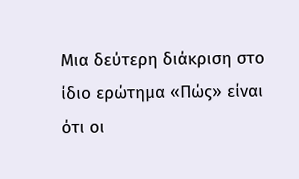Μια δεύτερη διάκριση στο ίδιο ερώτημα «Πώς» είναι ότι οι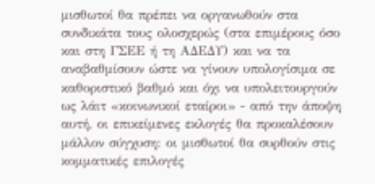μισθωτοί θα πρέπει να οργανωθούν στα συνδικάτα τους ολοσχερώς (στα επιμέρους όσο και στη ΓΣΕΕ ή τη ΑΔΕΔΥ) και να τα αναβαθμίσουν ώστε να γίνουν υπολογίσιμα σε καθοριστικό βαθμό και όχι να υπολειτουργούν ως λάιτ «κοινωνικοί εταίροι» - από την άποψη αυτή, οι επικείμενες εκλογές θα προκαλέσουν μάλλον σύγχυση: οι μισθωτοί θα συρθούν στις κομματικές επιλογές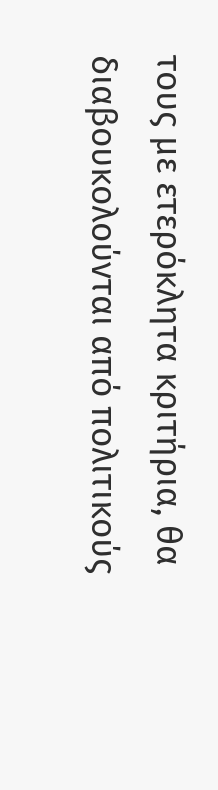τους με ετερόκλητα κριτήρια, θα διαβουκολούνται από πολιτικούς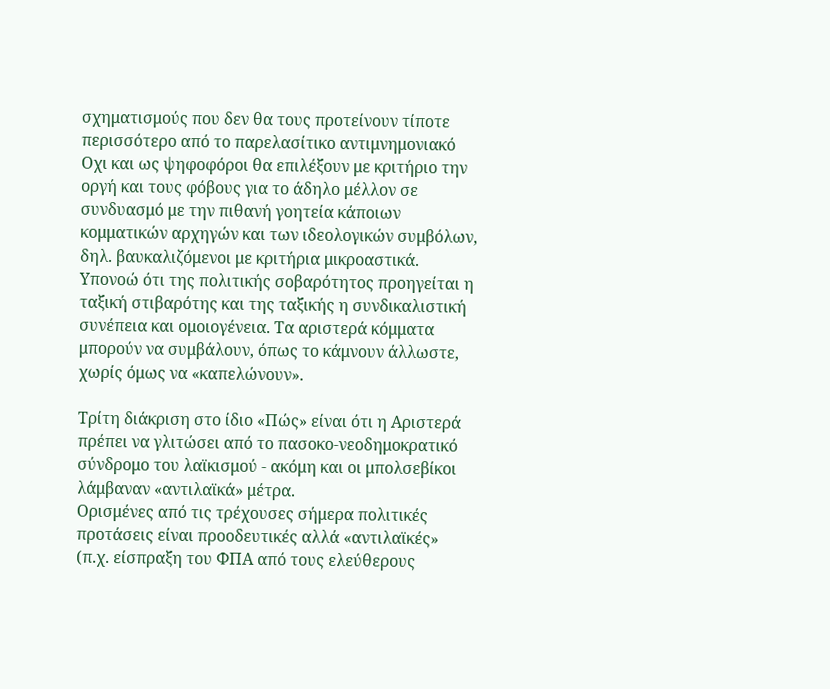σχηματισμούς που δεν θα τους προτείνουν τίποτε περισσότερο από το παρελασίτικο αντιμνημονιακό Οχι και ως ψηφοφόροι θα επιλέξουν με κριτήριο την οργή και τους φόβους για το άδηλο μέλλον σε συνδυασμό με την πιθανή γοητεία κάποιων κομματικών αρχηγών και των ιδεολογικών συμβόλων, δηλ. βαυκαλιζόμενοι με κριτήρια μικροαστικά. Υπονοώ ότι της πολιτικής σοβαρότητος προηγείται η ταξική στιβαρότης και της ταξικής η συνδικαλιστική συνέπεια και ομοιογένεια. Τα αριστερά κόμματα μπορούν να συμβάλουν, όπως το κάμνουν άλλωστε, χωρίς όμως να «καπελώνουν».

Τρίτη διάκριση στο ίδιο «Πώς» είναι ότι η Αριστερά πρέπει να γλιτώσει από το πασοκο-νεοδημοκρατικό σύνδρομο του λαϊκισμού - ακόμη και οι μπολσεβίκοι λάμβαναν «αντιλαϊκά» μέτρα.
Ορισμένες από τις τρέχουσες σήμερα πολιτικές προτάσεις είναι προοδευτικές αλλά «αντιλαϊκές» (π.χ. είσπραξη του ΦΠΑ από τους ελεύθερους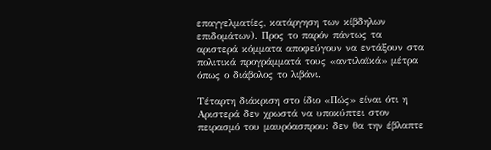επαγγελματίες, κατάργηση των κίβδηλων επιδομάτων). Προς το παρόν πάντως τα αριστερά κόμματα αποφεύγουν να εντάξουν στα πολιτικά προγράμματά τους «αντιλαϊκά» μέτρα όπως ο διάβολος το λιβάνι.

Τέταρτη διάκριση στο ίδιο «Πώς» είναι ότι η Αριστερά δεν χρωστά να υποκύπτει στον πειρασμό του μαυρόασπρου: δεν θα την έβλαπτε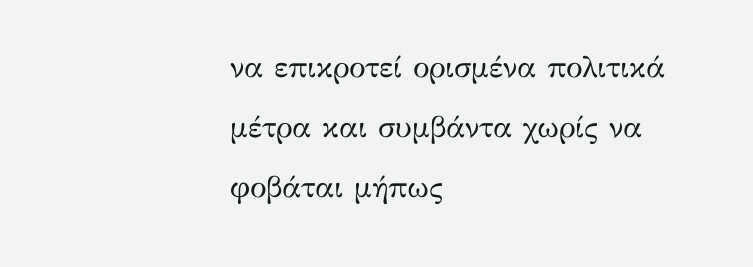να επικροτεί ορισμένα πολιτικά μέτρα και συμβάντα χωρίς να φοβάται μήπως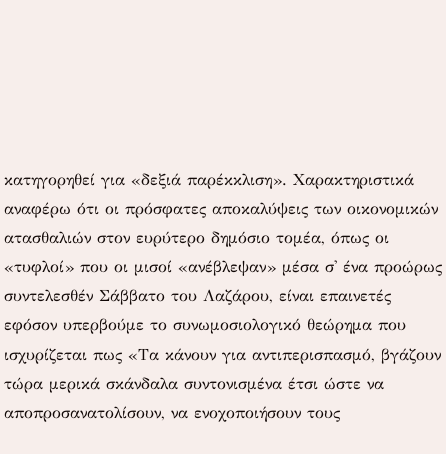κατηγορηθεί για «δεξιά παρέκκλιση». Χαρακτηριστικά αναφέρω ότι οι πρόσφατες αποκαλύψεις των οικονομικών ατασθαλιών στον ευρύτερο δημόσιο τομέα, όπως οι «τυφλοί» που οι μισοί «ανέβλεψαν» μέσα σ' ένα προώρως συντελεσθέν Σάββατο του Λαζάρου, είναι επαινετές εφόσον υπερβούμε το συνωμοσιολογικό θεώρημα που ισχυρίζεται πως «Τα κάνουν για αντιπερισπασμό, βγάζουν τώρα μερικά σκάνδαλα συντονισμένα έτσι ώστε να αποπροσανατολίσουν, να ενοχοποιήσουν τους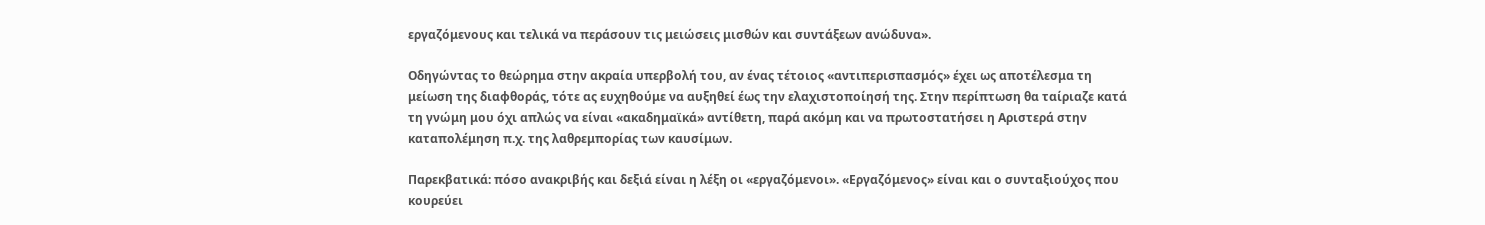εργαζόμενους και τελικά να περάσουν τις μειώσεις μισθών και συντάξεων ανώδυνα».

Οδηγώντας το θεώρημα στην ακραία υπερβολή του, αν ένας τέτοιος «αντιπερισπασμός» έχει ως αποτέλεσμα τη μείωση της διαφθοράς, τότε ας ευχηθούμε να αυξηθεί έως την ελαχιστοποίησή της. Στην περίπτωση θα ταίριαζε κατά τη γνώμη μου όχι απλώς να είναι «ακαδημαϊκά» αντίθετη, παρά ακόμη και να πρωτοστατήσει η Αριστερά στην καταπολέμηση π.χ. της λαθρεμπορίας των καυσίμων.

Παρεκβατικά: πόσο ανακριβής και δεξιά είναι η λέξη οι «εργαζόμενοι». «Εργαζόμενος» είναι και ο συνταξιούχος που κουρεύει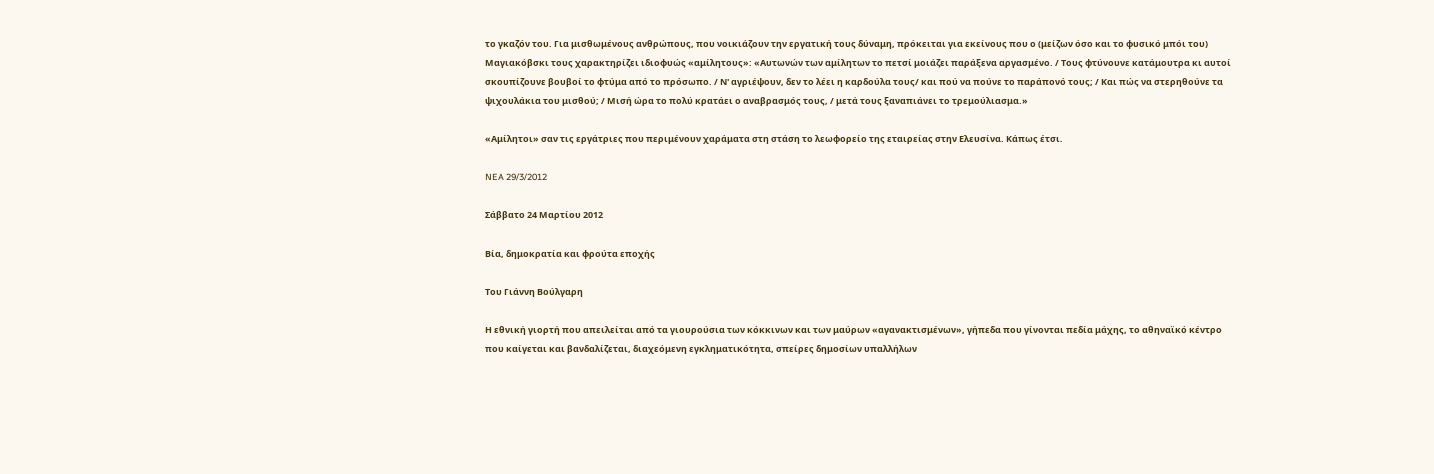το γκαζόν του. Για μισθωμένους ανθρώπους, που νοικιάζουν την εργατική τους δύναμη, πρόκειται για εκείνους που ο (μείζων όσο και το φυσικό μπόι του) Μαγιακόβσκι τους χαρακτηρίζει ιδιοφυώς «αμίλητους»: «Αυτωνών των αμίλητων το πετσί μοιάζει παράξενα αργασμένο. / Τους φτύνουνε κατάμουτρα κι αυτοί σκουπίζουνε βουβοί το φτύμα από το πρόσωπο. / Ν' αγριέψουν, δεν το λέει η καρδούλα τους/ και πού να πούνε το παράπονό τους; / Και πώς να στερηθούνε τα ψιχουλάκια του μισθού; / Μισή ώρα το πολύ κρατάει ο αναβρασμός τους, / μετά τους ξαναπιάνει το τρεμούλιασμα.»

«Αμίλητοι» σαν τις εργάτριες που περιμένουν χαράματα στη στάση το λεωφορείο της εταιρείας στην Ελευσίνα. Κάπως έτσι.

NEA 29/3/2012

Σάββατο 24 Μαρτίου 2012

Βία, δημοκρατία και φρούτα εποχής

Του Γιάννη Βούλγαρη

Η εθνική γιορτή που απειλείται από τα γιουρούσια των κόκκινων και των μαύρων «αγανακτισμένων», γήπεδα που γίνονται πεδία μάχης, το αθηναϊκό κέντρο που καίγεται και βανδαλίζεται, διαχεόμενη εγκληματικότητα, σπείρες δημοσίων υπαλλήλων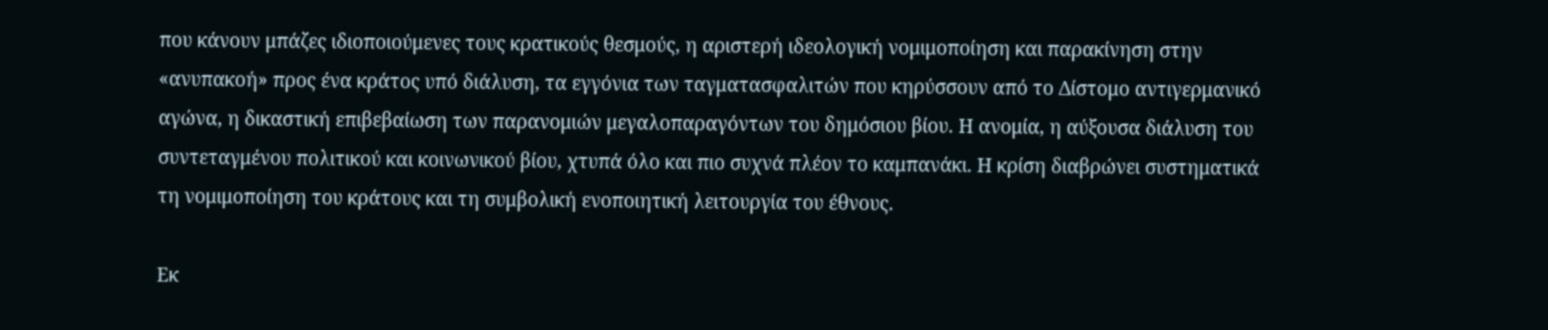που κάνουν μπάζες ιδιοποιούμενες τους κρατικούς θεσμούς, η αριστερή ιδεολογική νομιμοποίηση και παρακίνηση στην «ανυπακοή» προς ένα κράτος υπό διάλυση, τα εγγόνια των ταγματασφαλιτών που κηρύσσουν από το Δίστομο αντιγερμανικό αγώνα, η δικαστική επιβεβαίωση των παρανομιών μεγαλοπαραγόντων του δημόσιου βίου. Η ανομία, η αύξουσα διάλυση του συντεταγμένου πολιτικού και κοινωνικού βίου, χτυπά όλο και πιο συχνά πλέον το καμπανάκι. Η κρίση διαβρώνει συστηματικά τη νομιμοποίηση του κράτους και τη συμβολική ενοποιητική λειτουργία του έθνους.

Εκ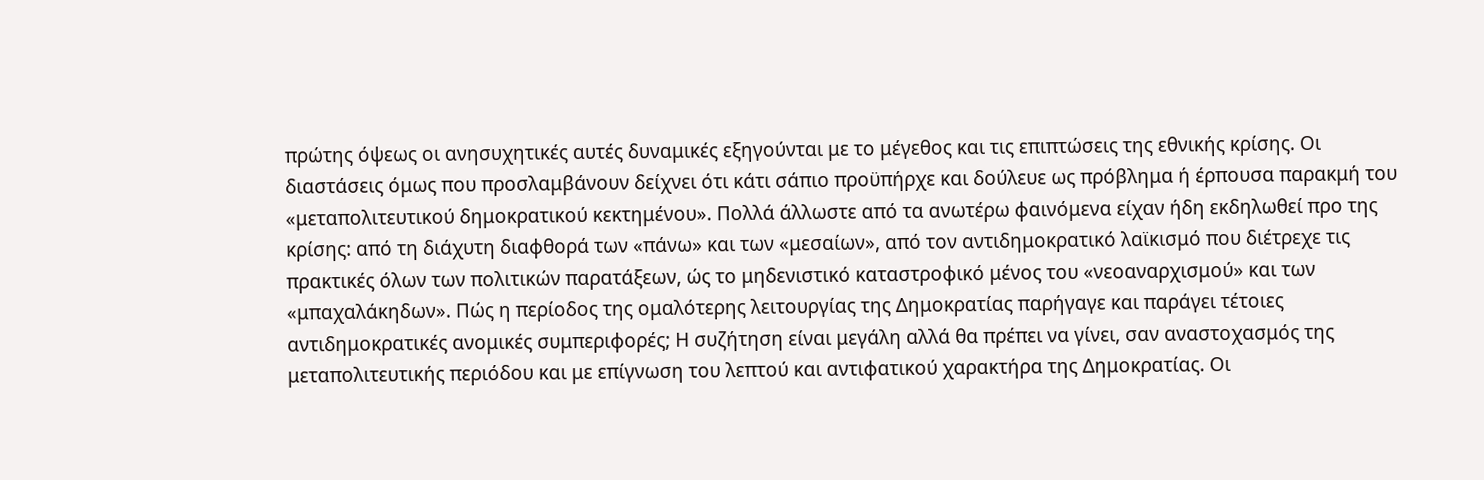πρώτης όψεως οι ανησυχητικές αυτές δυναμικές εξηγούνται με το μέγεθος και τις επιπτώσεις της εθνικής κρίσης. Οι διαστάσεις όμως που προσλαμβάνουν δείχνει ότι κάτι σάπιο προϋπήρχε και δούλευε ως πρόβλημα ή έρπουσα παρακμή του «μεταπολιτευτικού δημοκρατικού κεκτημένου». Πολλά άλλωστε από τα ανωτέρω φαινόμενα είχαν ήδη εκδηλωθεί προ της κρίσης: από τη διάχυτη διαφθορά των «πάνω» και των «μεσαίων», από τον αντιδημοκρατικό λαϊκισμό που διέτρεχε τις πρακτικές όλων των πολιτικών παρατάξεων, ώς το μηδενιστικό καταστροφικό μένος του «νεοαναρχισμού» και των «μπαχαλάκηδων». Πώς η περίοδος της ομαλότερης λειτουργίας της Δημοκρατίας παρήγαγε και παράγει τέτοιες αντιδημοκρατικές ανομικές συμπεριφορές; Η συζήτηση είναι μεγάλη αλλά θα πρέπει να γίνει, σαν αναστοχασμός της μεταπολιτευτικής περιόδου και με επίγνωση του λεπτού και αντιφατικού χαρακτήρα της Δημοκρατίας. Οι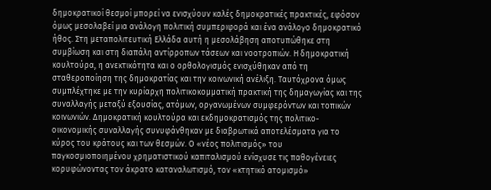δημοκρατικοί θεσμοί μπορεί να ενισχύουν καλές δημοκρατικές πρακτικές, εφόσον όμως μεσολαβεί μια ανάλογη πολιτική συμπεριφορά και ένα ανάλογο δημοκρατικό ήθος. Στη μεταπολιτευτική Ελλάδα αυτή η μεσολάβηση αποτυπώθηκε στη συμβίωση και στη διαπάλη αντίρροπων τάσεων και νοοτροπιών. Η δημοκρατική κουλτούρα, η ανεκτικότητα και ο ορθολογισμός ενισχύθηκαν από τη σταθεροποίηση της δημοκρατίας και την κοινωνική ανέλιξη. Ταυτόχρονα όμως συμπλέχτηκε με την κυρίαρχη πολιτικοκομματική πρακτική της δημαγωγίας και της συναλλαγής μεταξύ εξουσίας, ατόμων, οργανωμένων συμφερόντων και τοπικών κοινωνιών. Δημοκρατική κουλτούρα και εκδημοκρατισμός της πολιτικο-οικονομικής συναλλαγής συνυφάνθηκαν με διαβρωτικά αποτελέσματα για το κύρος του κράτους και των θεσμών. Ο «νέος πολιτισμός» του παγκοσμιοποιημένου χρηματιστικού καπιταλισμού ενίσχυσε τις παθογένειες κορυφώνοντας τον άκρατο καταναλωτισμό, τον «κτητικό ατομισμό»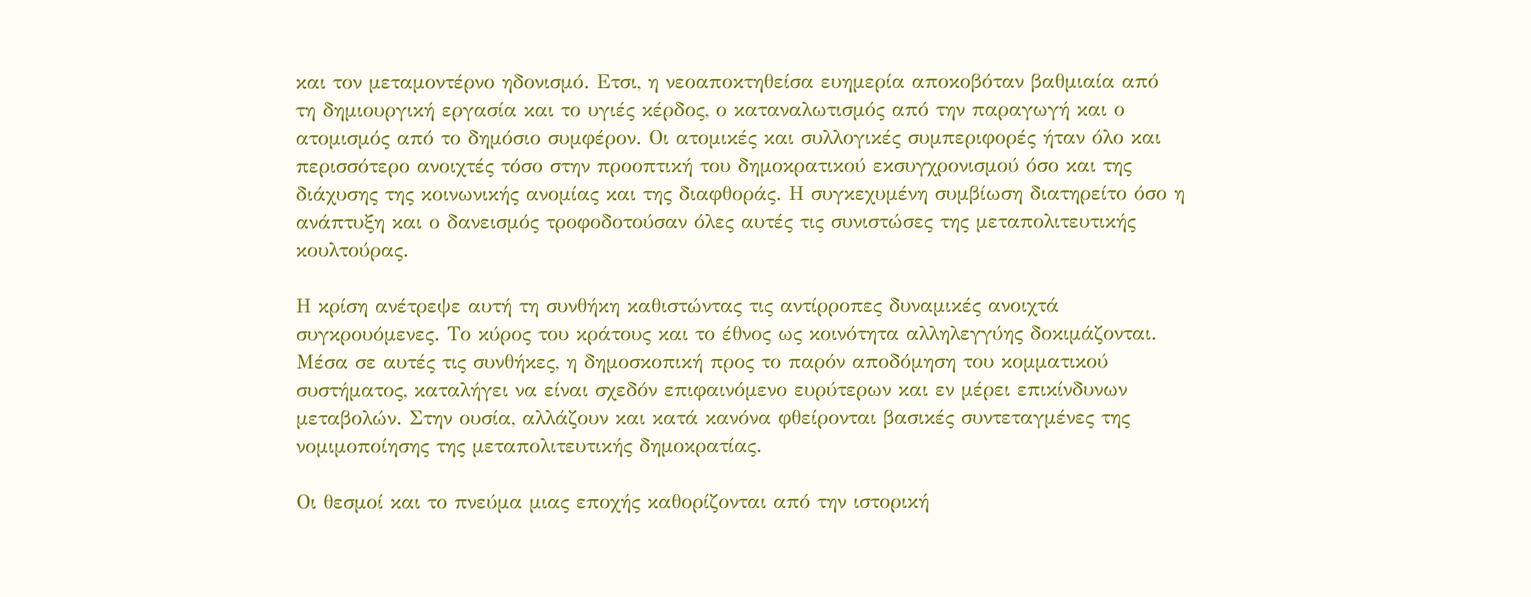και τον μεταμοντέρνο ηδονισμό. Ετσι, η νεοαποκτηθείσα ευημερία αποκοβόταν βαθμιαία από τη δημιουργική εργασία και το υγιές κέρδος, ο καταναλωτισμός από την παραγωγή και ο ατομισμός από το δημόσιο συμφέρον. Οι ατομικές και συλλογικές συμπεριφορές ήταν όλο και περισσότερο ανοιχτές τόσο στην προοπτική του δημοκρατικού εκσυγχρονισμού όσο και της διάχυσης της κοινωνικής ανομίας και της διαφθοράς. Η συγκεχυμένη συμβίωση διατηρείτο όσο η ανάπτυξη και ο δανεισμός τροφοδοτούσαν όλες αυτές τις συνιστώσες της μεταπολιτευτικής κουλτούρας.

Η κρίση ανέτρεψε αυτή τη συνθήκη καθιστώντας τις αντίρροπες δυναμικές ανοιχτά συγκρουόμενες. Το κύρος του κράτους και το έθνος ως κοινότητα αλληλεγγύης δοκιμάζονται. Μέσα σε αυτές τις συνθήκες, η δημοσκοπική προς το παρόν αποδόμηση του κομματικού συστήματος, καταλήγει να είναι σχεδόν επιφαινόμενο ευρύτερων και εν μέρει επικίνδυνων μεταβολών. Στην ουσία, αλλάζουν και κατά κανόνα φθείρονται βασικές συντεταγμένες της νομιμοποίησης της μεταπολιτευτικής δημοκρατίας.

Οι θεσμοί και το πνεύμα μιας εποχής καθορίζονται από την ιστορική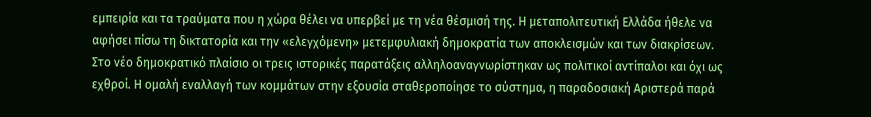εμπειρία και τα τραύματα που η χώρα θέλει να υπερβεί με τη νέα θέσμισή της. Η μεταπολιτευτική Ελλάδα ήθελε να αφήσει πίσω τη δικτατορία και την «ελεγχόμενη» μετεμφυλιακή δημοκρατία των αποκλεισμών και των διακρίσεων. Στο νέο δημοκρατικό πλαίσιο οι τρεις ιστορικές παρατάξεις αλληλοαναγνωρίστηκαν ως πολιτικοί αντίπαλοι και όχι ως εχθροί. Η ομαλή εναλλαγή των κομμάτων στην εξουσία σταθεροποίησε το σύστημα, η παραδοσιακή Αριστερά παρά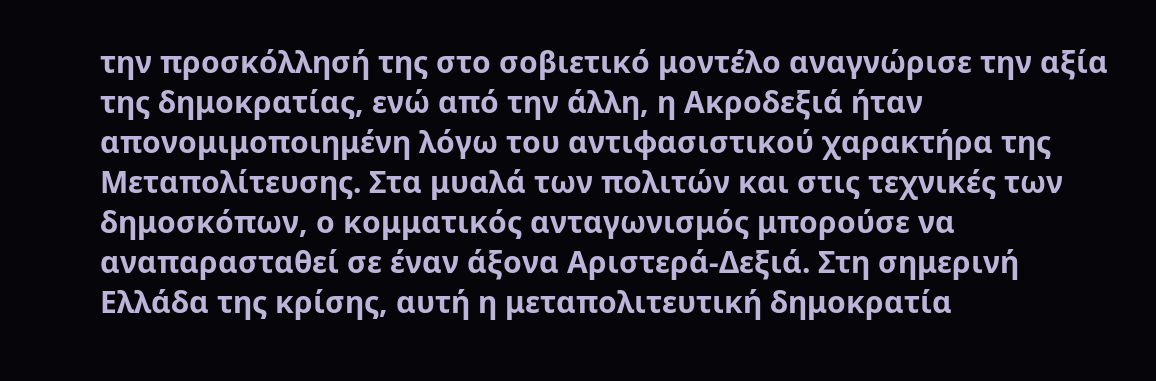την προσκόλλησή της στο σοβιετικό μοντέλο αναγνώρισε την αξία της δημοκρατίας, ενώ από την άλλη, η Ακροδεξιά ήταν απονομιμοποιημένη λόγω του αντιφασιστικού χαρακτήρα της Μεταπολίτευσης. Στα μυαλά των πολιτών και στις τεχνικές των δημοσκόπων, ο κομματικός ανταγωνισμός μπορούσε να αναπαρασταθεί σε έναν άξονα Αριστερά-Δεξιά. Στη σημερινή Ελλάδα της κρίσης, αυτή η μεταπολιτευτική δημοκρατία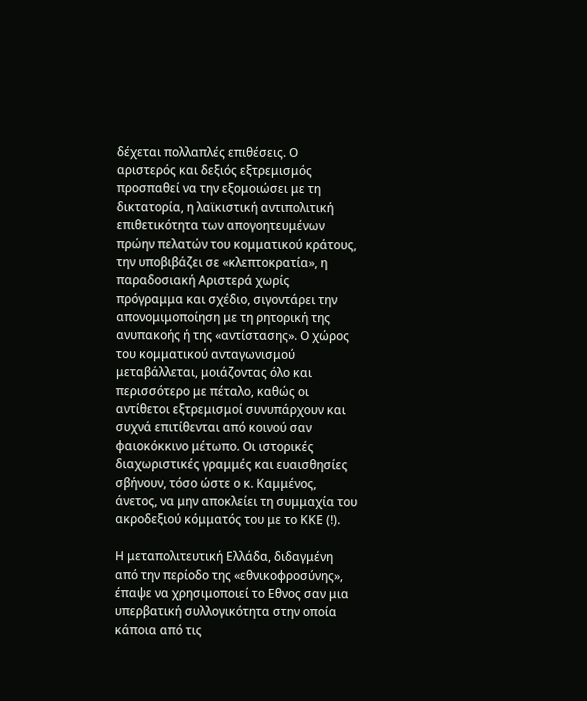δέχεται πολλαπλές επιθέσεις. Ο αριστερός και δεξιός εξτρεμισμός προσπαθεί να την εξομοιώσει με τη δικτατορία, η λαϊκιστική αντιπολιτική επιθετικότητα των απογοητευμένων πρώην πελατών του κομματικού κράτους, την υποβιβάζει σε «κλεπτοκρατία», η παραδοσιακή Αριστερά χωρίς πρόγραμμα και σχέδιο, σιγοντάρει την απονομιμοποίηση με τη ρητορική της ανυπακοής ή της «αντίστασης». Ο χώρος του κομματικού ανταγωνισμού μεταβάλλεται, μοιάζοντας όλο και περισσότερο με πέταλο, καθώς οι αντίθετοι εξτρεμισμοί συνυπάρχουν και συχνά επιτίθενται από κοινού σαν φαιοκόκκινο μέτωπο. Οι ιστορικές διαχωριστικές γραμμές και ευαισθησίες σβήνουν, τόσο ώστε ο κ. Καμμένος, άνετος, να μην αποκλείει τη συμμαχία του ακροδεξιού κόμματός του με το ΚΚΕ (!).

Η μεταπολιτευτική Ελλάδα, διδαγμένη από την περίοδο της «εθνικοφροσύνης», έπαψε να χρησιμοποιεί το Εθνος σαν μια υπερβατική συλλογικότητα στην οποία κάποια από τις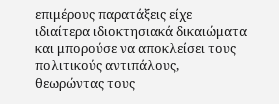επιμέρους παρατάξεις είχε ιδιαίτερα ιδιοκτησιακά δικαιώματα και μπορούσε να αποκλείσει τους πολιτικούς αντιπάλους, θεωρώντας τους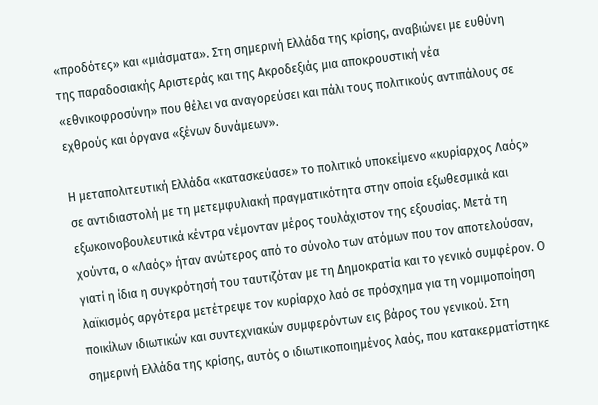«προδότες» και «μιάσματα». Στη σημερινή Ελλάδα της κρίσης, αναβιώνει με ευθύνη της παραδοσιακής Αριστεράς και της Ακροδεξιάς μια αποκρουστική νέα «εθνικοφροσύνη» που θέλει να αναγορεύσει και πάλι τους πολιτικούς αντιπάλους σε εχθρούς και όργανα «ξένων δυνάμεων».

Η μεταπολιτευτική Ελλάδα «κατασκεύασε» το πολιτικό υποκείμενο «κυρίαρχος Λαός» σε αντιδιαστολή με τη μετεμφυλιακή πραγματικότητα στην οποία εξωθεσμικά και εξωκοινοβουλευτικά κέντρα νέμονταν μέρος τουλάχιστον της εξουσίας. Μετά τη χούντα, ο «Λαός» ήταν ανώτερος από το σύνολο των ατόμων που τον αποτελούσαν, γιατί η ίδια η συγκρότησή του ταυτιζόταν με τη Δημοκρατία και το γενικό συμφέρον. Ο λαϊκισμός αργότερα μετέτρεψε τον κυρίαρχο λαό σε πρόσχημα για τη νομιμοποίηση ποικίλων ιδιωτικών και συντεχνιακών συμφερόντων εις βάρος του γενικού. Στη σημερινή Ελλάδα της κρίσης, αυτός ο ιδιωτικοποιημένος λαός, που κατακερματίστηκε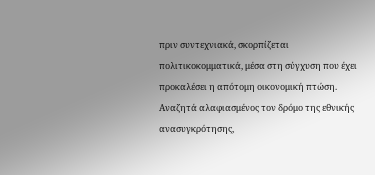πριν συντεχνιακά, σκορπίζεται πολιτικοκομματικά, μέσα στη σύγχυση που έχει προκαλέσει η απότομη οικονομική πτώση. Αναζητά αλαφιασμένος τον δρόμο της εθνικής ανασυγκρότησης,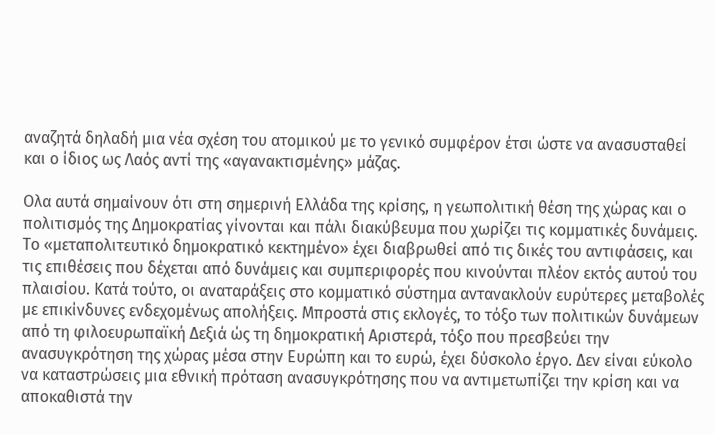αναζητά δηλαδή μια νέα σχέση του ατομικού με το γενικό συμφέρον έτσι ώστε να ανασυσταθεί και ο ίδιος ως Λαός αντί της «αγανακτισμένης» μάζας.

Ολα αυτά σημαίνουν ότι στη σημερινή Ελλάδα της κρίσης, η γεωπολιτική θέση της χώρας και ο πολιτισμός της Δημοκρατίας γίνονται και πάλι διακύβευμα που χωρίζει τις κομματικές δυνάμεις. Το «μεταπολιτευτικό δημοκρατικό κεκτημένο» έχει διαβρωθεί από τις δικές του αντιφάσεις, και τις επιθέσεις που δέχεται από δυνάμεις και συμπεριφορές που κινούνται πλέον εκτός αυτού του πλαισίου. Κατά τούτο, οι αναταράξεις στο κομματικό σύστημα αντανακλούν ευρύτερες μεταβολές με επικίνδυνες ενδεχομένως απολήξεις. Μπροστά στις εκλογές, το τόξο των πολιτικών δυνάμεων από τη φιλοευρωπαϊκή Δεξιά ώς τη δημοκρατική Αριστερά, τόξο που πρεσβεύει την ανασυγκρότηση της χώρας μέσα στην Ευρώπη και το ευρώ, έχει δύσκολο έργο. Δεν είναι εύκολο να καταστρώσεις μια εθνική πρόταση ανασυγκρότησης που να αντιμετωπίζει την κρίση και να αποκαθιστά την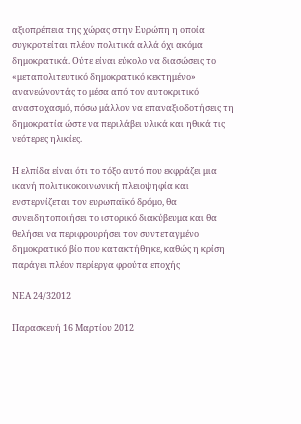αξιοπρέπεια της χώρας στην Ευρώπη η οποία συγκροτείται πλέον πολιτικά αλλά όχι ακόμα δημοκρατικά. Ούτε είναι εύκολο να διασώσεις το «μεταπολιτευτικό δημοκρατικό κεκτημένο» ανανεώνοντάς το μέσα από τον αυτοκριτικό αναστοχασμό, πόσω μάλλον να επαναξιοδοτήσεις τη δημοκρατία ώστε να περιλάβει υλικά και ηθικά τις νεότερες ηλικίες.

Η ελπίδα είναι ότι το τόξο αυτό που εκφράζει μια ικανή πολιτικοκοινωνική πλειοψηφία και ενστερνίζεται τον ευρωπαϊκό δρόμο, θα συνειδητοποιήσει το ιστορικό διακύβευμα και θα θελήσει να περιφρουρήσει τον συντεταγμένο δημοκρατικό βίο που κατακτήθηκε, καθώς η κρίση παράγει πλέον περίεργα φρούτα εποχής

ΝΕΑ 24/32012

Παρασκευή 16 Μαρτίου 2012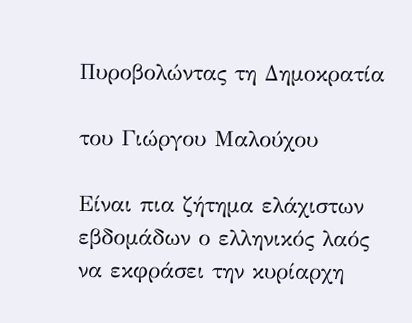Πυροβολώντας τη Δημοκρατία

του Γιώργου Μαλούχου

Είναι πια ζήτημα ελάχιστων εβδομάδων ο ελληνικός λαός να εκφράσει την κυρίαρχη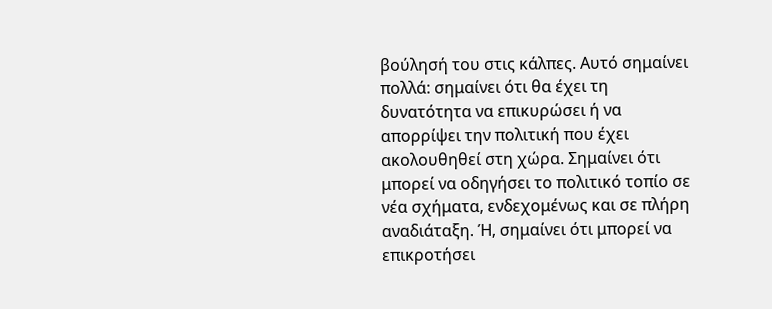βούλησή του στις κάλπες. Αυτό σημαίνει πολλά: σημαίνει ότι θα έχει τη δυνατότητα να επικυρώσει ή να απορρίψει την πολιτική που έχει ακολουθηθεί στη χώρα. Σημαίνει ότι μπορεί να οδηγήσει το πολιτικό τοπίο σε νέα σχήματα, ενδεχομένως και σε πλήρη αναδιάταξη. Ή, σημαίνει ότι μπορεί να επικροτήσει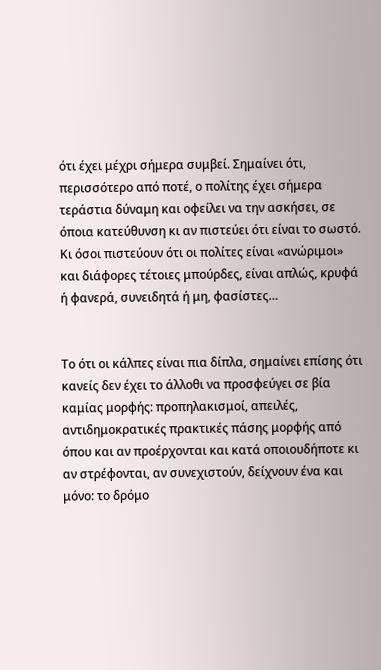ότι έχει μέχρι σήμερα συμβεί. Σημαίνει ότι, περισσότερο από ποτέ, ο πολίτης έχει σήμερα τεράστια δύναμη και οφείλει να την ασκήσει, σε όποια κατεύθυνση κι αν πιστεύει ότι είναι το σωστό. Κι όσοι πιστεύουν ότι οι πολίτες είναι «ανώριμοι» και διάφορες τέτοιες μπούρδες, είναι απλώς, κρυφά ή φανερά, συνειδητά ή μη, φασίστες…


Το ότι οι κάλπες είναι πια δίπλα, σημαίνει επίσης ότι κανείς δεν έχει το άλλοθι να προσφεύγει σε βία καμίας μορφής: προπηλακισμοί, απειλές, αντιδημοκρατικές πρακτικές πάσης μορφής από όπου και αν προέρχονται και κατά οποιουδήποτε κι αν στρέφονται, αν συνεχιστούν, δείχνουν ένα και μόνο: το δρόμο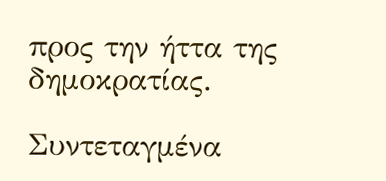προς την ήττα της δημοκρατίας.

Συντεταγμένα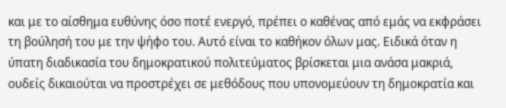και με το αίσθημα ευθύνης όσο ποτέ ενεργό, πρέπει ο καθένας από εμάς να εκφράσει τη βούλησή του με την ψήφο του. Αυτό είναι το καθήκον όλων μας. Ειδικά όταν η ύπατη διαδικασία του δημοκρατικού πολιτεύματος βρίσκεται μια ανάσα μακριά, ουδείς δικαιούται να προστρέχει σε μεθόδους που υπονομεύουν τη δημοκρατία και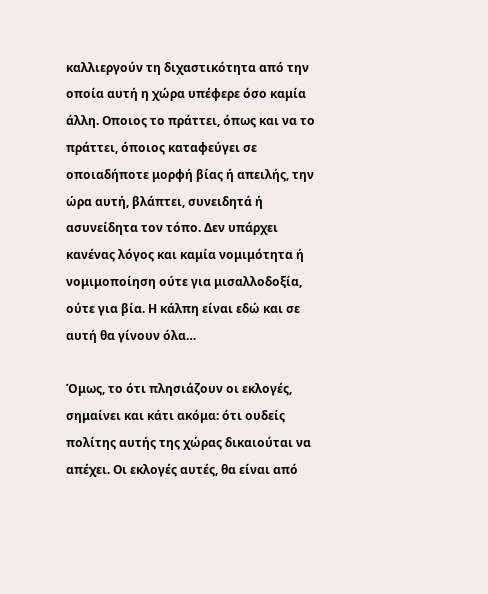καλλιεργούν τη διχαστικότητα από την οποία αυτή η χώρα υπέφερε όσο καμία άλλη. Οποιος το πράττει, όπως και να το πράττει, όποιος καταφεύγει σε οποιαδήποτε μορφή βίας ή απειλής, την ώρα αυτή, βλάπτει, συνειδητά ή ασυνείδητα τον τόπο. Δεν υπάρχει κανένας λόγος και καμία νομιμότητα ή νομιμοποίηση ούτε για μισαλλοδοξία, ούτε για βία. Η κάλπη είναι εδώ και σε αυτή θα γίνουν όλα…

Όμως, το ότι πλησιάζουν οι εκλογές, σημαίνει και κάτι ακόμα: ότι ουδείς πολίτης αυτής της χώρας δικαιούται να απέχει. Οι εκλογές αυτές, θα είναι από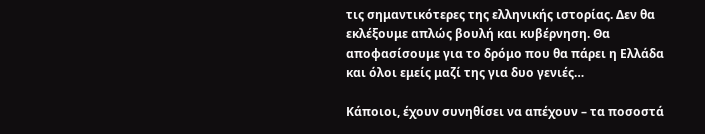τις σημαντικότερες της ελληνικής ιστορίας. Δεν θα εκλέξουμε απλώς βουλή και κυβέρνηση. Θα αποφασίσουμε για το δρόμο που θα πάρει η Ελλάδα και όλοι εμείς μαζί της για δυο γενιές…

Κάποιοι, έχουν συνηθίσει να απέχουν – τα ποσοστά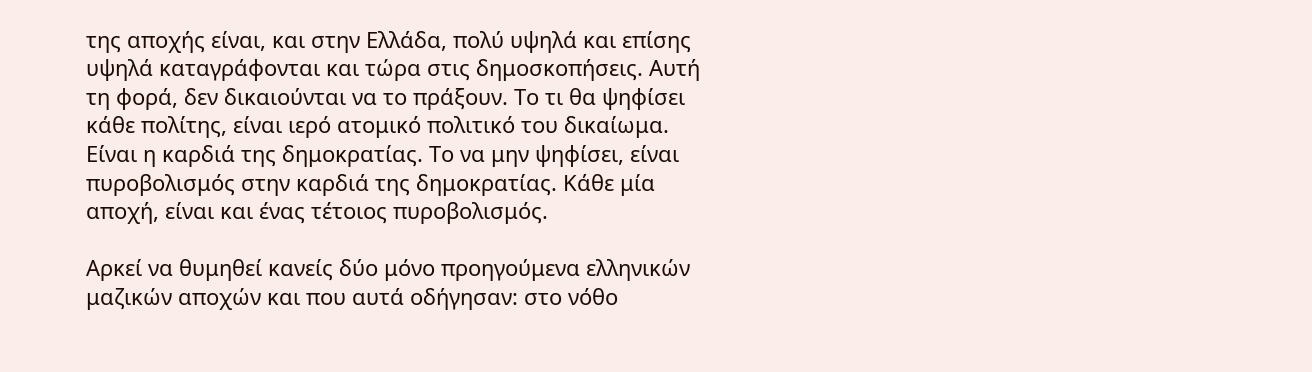της αποχής είναι, και στην Ελλάδα, πολύ υψηλά και επίσης υψηλά καταγράφονται και τώρα στις δημοσκοπήσεις. Αυτή τη φορά, δεν δικαιούνται να το πράξουν. Το τι θα ψηφίσει κάθε πολίτης, είναι ιερό ατομικό πολιτικό του δικαίωμα. Είναι η καρδιά της δημοκρατίας. Το να μην ψηφίσει, είναι πυροβολισμός στην καρδιά της δημοκρατίας. Κάθε μία αποχή, είναι και ένας τέτοιος πυροβολισμός.

Αρκεί να θυμηθεί κανείς δύο μόνο προηγούμενα ελληνικών μαζικών αποχών και που αυτά οδήγησαν: στο νόθο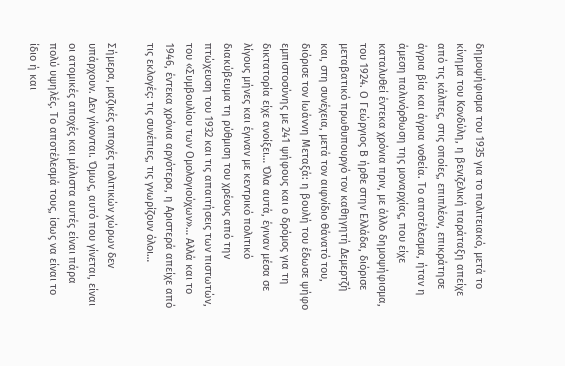δημοψήφισμα του 1935 για το πολιτειακό, μετά το κίνημα του Κονδύλη, η βενιζελική παράταξη απείχε από τις κάλπες, στις οποίες, επιπλέον, επικράτησε άγρια βία και άγρια νοθεία. Το αποτέλεσμα, ήταν η άμεση παλινόρθωση της μοναρχίας, που είχε καταλυθεί έντεκα χρόνια πριν, με άλλο δημοψήφισμα, του 1924. Ο Γεώργιος Β ήρθε στην Ελλάδα, διόρισε μεταβατικό πρωθυπουργό τον καθηγητή Δεμερτζή και, στη συνέχεια, μετά τον αιφνίδιο θάνατό του, διόρισε τον Ιωάννη Μεταξά: η βουλή του έδωσε ψήφο εμπιστοσύνης με 241 ψήφους και ο δρόμος για τη δικτατορία είχε ανοίξει… Όλα αυτά, έγιναν μέσα σε λίγους μήνες και έγιναν με κεντρικό πολιτικό διακύβευμα τη ρύθμιση του χρέους από την πτώχευση του 1932 και τις απαιτήσεις των πιστωτών, του «Συμβουλίου των Ομολογιούχων»… Αλλά και το 1946, έντεκα χρόνια αργότερα, η Αριστερά απείχε από τις εκλογές: τις συνέπιες, τις γνωρίζουν όλοι…

Σήμερα, μαζικές αποχές πολιτικών χώρων δεν υπάρχουν. Δεν γίνονται. Όμως, αυτό που γίνεται, είναι οι ατομικές αποχές και μάλιστα αυτές είναι πάρα πολύ υψηλές. Το αποτέλεσμά τους, ίσως να είναι το ίδιο ή και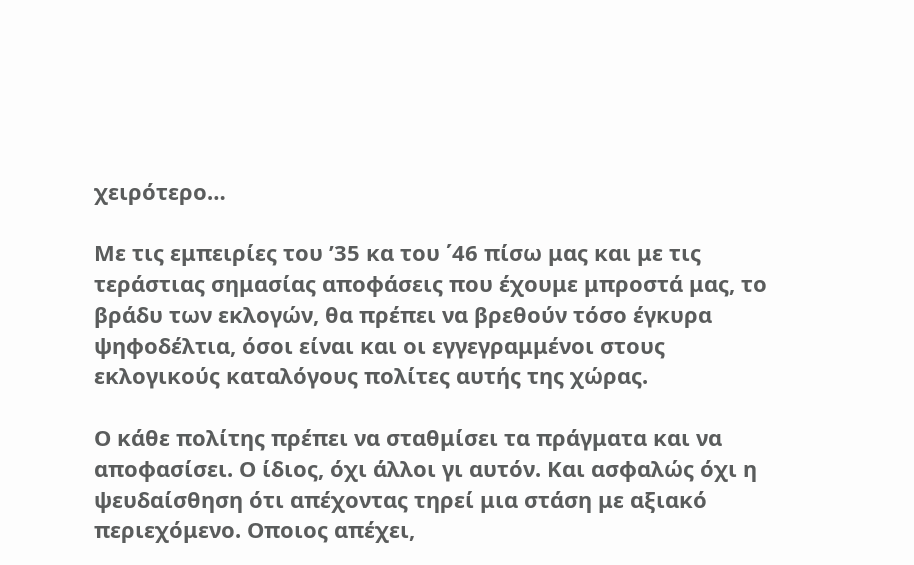χειρότερο…

Με τις εμπειρίες του ’35 κα του ΄46 πίσω μας και με τις τεράστιας σημασίας αποφάσεις που έχουμε μπροστά μας, το βράδυ των εκλογών, θα πρέπει να βρεθούν τόσο έγκυρα ψηφοδέλτια, όσοι είναι και οι εγγεγραμμένοι στους εκλογικούς καταλόγους πολίτες αυτής της χώρας.

Ο κάθε πολίτης πρέπει να σταθμίσει τα πράγματα και να αποφασίσει. Ο ίδιος, όχι άλλοι γι αυτόν. Και ασφαλώς όχι η ψευδαίσθηση ότι απέχοντας τηρεί μια στάση με αξιακό περιεχόμενο. Οποιος απέχει,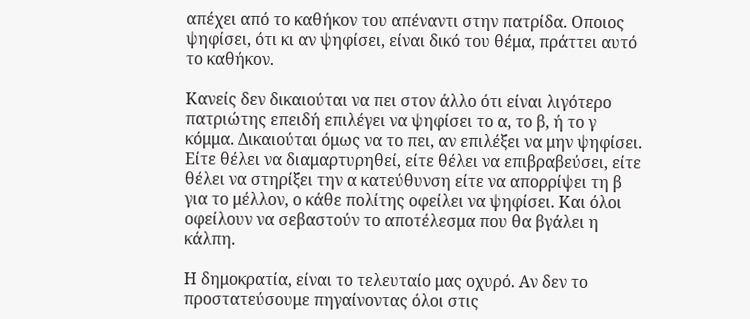απέχει από το καθήκον του απέναντι στην πατρίδα. Οποιος ψηφίσει, ότι κι αν ψηφίσει, είναι δικό του θέμα, πράττει αυτό το καθήκον.

Κανείς δεν δικαιούται να πει στον άλλο ότι είναι λιγότερο πατριώτης επειδή επιλέγει να ψηφίσει το α, το β, ή το γ κόμμα. Δικαιούται όμως να το πει, αν επιλέξει να μην ψηφίσει. Είτε θέλει να διαμαρτυρηθεί, είτε θέλει να επιβραβεύσει, είτε θέλει να στηρίξει την α κατεύθυνση είτε να απορρίψει τη β για το μέλλον, ο κάθε πολίτης οφείλει να ψηφίσει. Και όλοι οφείλουν να σεβαστούν το αποτέλεσμα που θα βγάλει η κάλπη.

Η δημοκρατία, είναι το τελευταίο μας οχυρό. Αν δεν το προστατεύσουμε πηγαίνοντας όλοι στις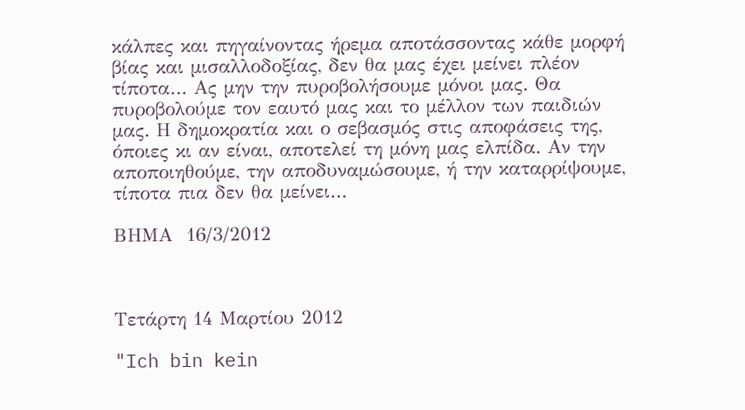κάλπες και πηγαίνοντας ήρεμα αποτάσσοντας κάθε μορφή βίας και μισαλλοδοξίας, δεν θα μας έχει μείνει πλέον τίποτα… Ας μην την πυροβολήσουμε μόνοι μας. Θα πυροβολούμε τον εαυτό μας και το μέλλον των παιδιών μας. Η δημοκρατία και ο σεβασμός στις αποφάσεις της, όποιες κι αν είναι, αποτελεί τη μόνη μας ελπίδα. Αν την αποποιηθούμε, την αποδυναμώσουμε, ή την καταρρίψουμε, τίποτα πια δεν θα μείνει…

ΒΗΜΑ  16/3/2012



Τετάρτη 14 Μαρτίου 2012

"Ich bin kein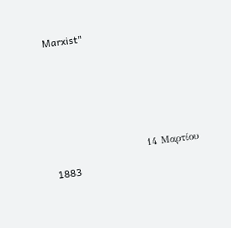Marxist"




                       14 Μαρτίου 1883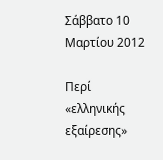Σάββατο 10 Μαρτίου 2012

Περί «ελληνικής εξαίρεσης»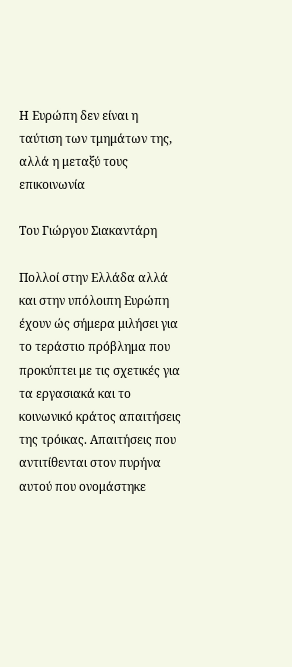Η Ευρώπη δεν είναι η ταύτιση των τμημάτων της, αλλά η μεταξύ τους επικοινωνία

Του Γιώργου Σιακαντάρη

Πολλοί στην Ελλάδα αλλά και στην υπόλοιπη Ευρώπη έχουν ώς σήμερα μιλήσει για το τεράστιο πρόβλημα που προκύπτει με τις σχετικές για τα εργασιακά και το κοινωνικό κράτος απαιτήσεις της τρόικας. Απαιτήσεις που αντιτίθενται στον πυρήνα αυτού που ονομάστηκε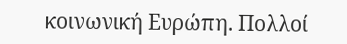κοινωνική Ευρώπη. Πολλοί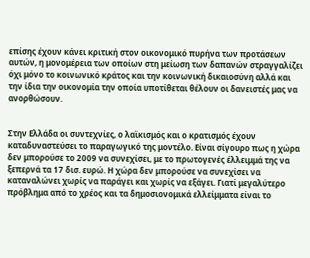επίσης έχουν κάνει κριτική στον οικονομικό πυρήνα των προτάσεων αυτών, η μονομέρεια των οποίων στη μείωση των δαπανών στραγγαλίζει όχι μόνο το κοινωνικό κράτος και την κοινωνική δικαιοσύνη αλλά και την ίδια την οικονομία την οποία υποτίθεται θέλουν οι δανειστές μας να ανορθώσουν.


Στην Ελλάδα οι συντεχνίες, ο λαϊκισμός και ο κρατισμός έχουν καταδυναστεύσει το παραγωγικό της μοντέλο. Είναι σίγουρο πως η χώρα δεν μπορούσε το 2009 να συνεχίσει, με το πρωτογενές έλλειμμά της να ξεπερνά τα 17 δισ. ευρώ. Η χώρα δεν μπορούσε να συνεχίσει να καταναλώνει χωρίς να παράγει και χωρίς να εξάγει. Γιατί μεγαλύτερο πρόβλημα από το χρέος και τα δημοσιονομικά ελλείμματα είναι το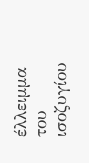έλλειμμα του ισοζυγίου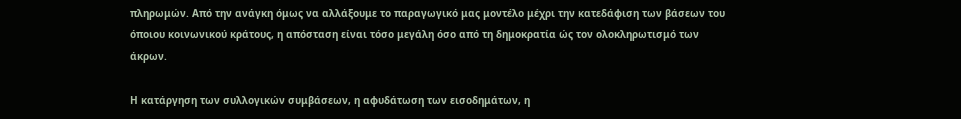πληρωμών. Από την ανάγκη όμως να αλλάξουμε το παραγωγικό μας μοντέλο μέχρι την κατεδάφιση των βάσεων του όποιου κοινωνικού κράτους, η απόσταση είναι τόσο μεγάλη όσο από τη δημοκρατία ώς τον ολοκληρωτισμό των άκρων.

Η κατάργηση των συλλογικών συμβάσεων, η αφυδάτωση των εισοδημάτων, η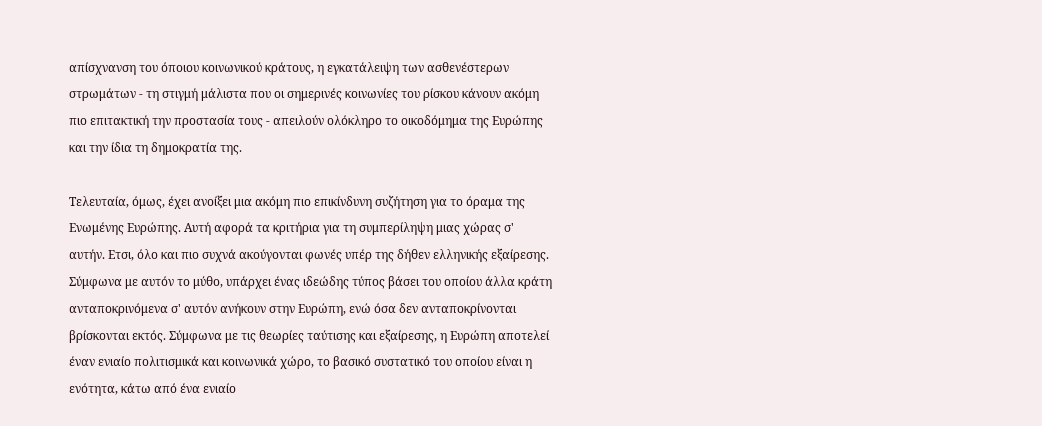απίσχνανση του όποιου κοινωνικού κράτους, η εγκατάλειψη των ασθενέστερων στρωμάτων - τη στιγμή μάλιστα που οι σημερινές κοινωνίες του ρίσκου κάνουν ακόμη πιο επιτακτική την προστασία τους - απειλούν ολόκληρο το οικοδόμημα της Ευρώπης και την ίδια τη δημοκρατία της.

Τελευταία, όμως, έχει ανοίξει μια ακόμη πιο επικίνδυνη συζήτηση για το όραμα της Ενωμένης Ευρώπης. Αυτή αφορά τα κριτήρια για τη συμπερίληψη μιας χώρας σ' αυτήν. Ετσι, όλο και πιο συχνά ακούγονται φωνές υπέρ της δήθεν ελληνικής εξαίρεσης. Σύμφωνα με αυτόν το μύθο, υπάρχει ένας ιδεώδης τύπος βάσει του οποίου άλλα κράτη ανταποκρινόμενα σ' αυτόν ανήκουν στην Ευρώπη, ενώ όσα δεν ανταποκρίνονται βρίσκονται εκτός. Σύμφωνα με τις θεωρίες ταύτισης και εξαίρεσης, η Ευρώπη αποτελεί έναν ενιαίο πολιτισμικά και κοινωνικά χώρο, το βασικό συστατικό του οποίου είναι η ενότητα, κάτω από ένα ενιαίο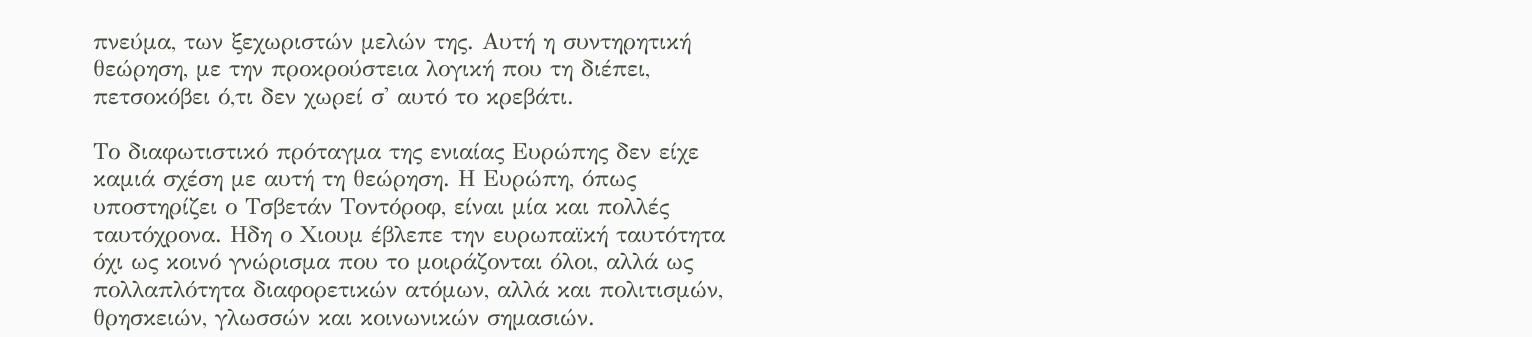πνεύμα, των ξεχωριστών μελών της. Αυτή η συντηρητική θεώρηση, με την προκρούστεια λογική που τη διέπει, πετσοκόβει ό,τι δεν χωρεί σ' αυτό το κρεβάτι.

Το διαφωτιστικό πρόταγμα της ενιαίας Ευρώπης δεν είχε καμιά σχέση με αυτή τη θεώρηση. Η Ευρώπη, όπως υποστηρίζει ο Τσβετάν Τοντόροφ, είναι μία και πολλές ταυτόχρονα. Ηδη ο Χιουμ έβλεπε την ευρωπαϊκή ταυτότητα όχι ως κοινό γνώρισμα που το μοιράζονται όλοι, αλλά ως πολλαπλότητα διαφορετικών ατόμων, αλλά και πολιτισμών, θρησκειών, γλωσσών και κοινωνικών σημασιών.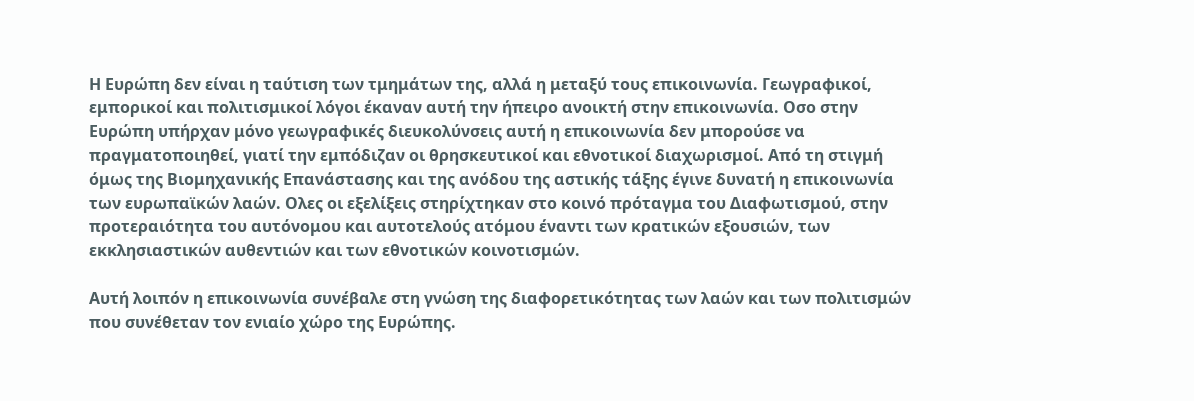Η Ευρώπη δεν είναι η ταύτιση των τμημάτων της, αλλά η μεταξύ τους επικοινωνία. Γεωγραφικοί, εμπορικοί και πολιτισμικοί λόγοι έκαναν αυτή την ήπειρο ανοικτή στην επικοινωνία. Οσο στην Ευρώπη υπήρχαν μόνο γεωγραφικές διευκολύνσεις αυτή η επικοινωνία δεν μπορούσε να πραγματοποιηθεί, γιατί την εμπόδιζαν οι θρησκευτικοί και εθνοτικοί διαχωρισμοί. Από τη στιγμή όμως της Βιομηχανικής Επανάστασης και της ανόδου της αστικής τάξης έγινε δυνατή η επικοινωνία των ευρωπαϊκών λαών. Ολες οι εξελίξεις στηρίχτηκαν στο κοινό πρόταγμα του Διαφωτισμού, στην προτεραιότητα του αυτόνομου και αυτοτελούς ατόμου έναντι των κρατικών εξουσιών, των εκκλησιαστικών αυθεντιών και των εθνοτικών κοινοτισμών.

Αυτή λοιπόν η επικοινωνία συνέβαλε στη γνώση της διαφορετικότητας των λαών και των πολιτισμών που συνέθεταν τον ενιαίο χώρο της Ευρώπης.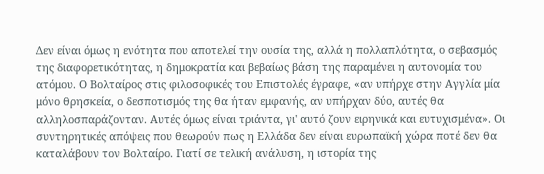Δεν είναι όμως η ενότητα που αποτελεί την ουσία της, αλλά η πολλαπλότητα, ο σεβασμός της διαφορετικότητας, η δημοκρατία και βεβαίως βάση της παραμένει η αυτονομία του ατόμου. Ο Βολταίρος στις φιλοσοφικές του Επιστολές έγραφε, «αν υπήρχε στην Αγγλία μία μόνο θρησκεία, ο δεσποτισμός της θα ήταν εμφανής, αν υπήρχαν δύο, αυτές θα αλληλοσπαράζονταν. Αυτές όμως είναι τριάντα, γι' αυτό ζουν ειρηνικά και ευτυχισμένα». Οι συντηρητικές απόψεις που θεωρούν πως η Ελλάδα δεν είναι ευρωπαϊκή χώρα ποτέ δεν θα καταλάβουν τον Βολταίρο. Γιατί σε τελική ανάλυση, η ιστορία της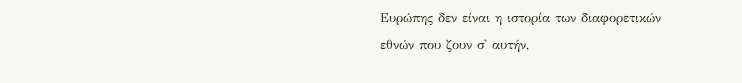Ευρώπης δεν είναι η ιστορία των διαφορετικών εθνών που ζουν σ' αυτήν,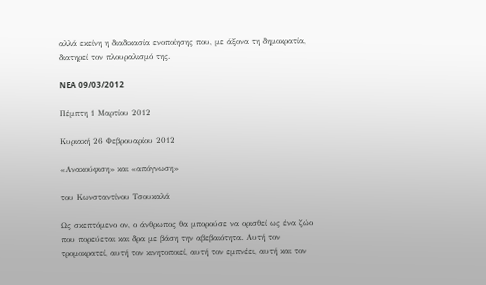αλλά εκείνη η διαδικασία ενοποίησης που, με άξονα τη δημοκρατία, διατηρεί τον πλουραλισμό της.

NEA 09/03/2012

Πέμπτη 1 Μαρτίου 2012

Κυριακή 26 Φεβρουαρίου 2012

«Ανακούφιση» και «απόγνωση»

του Κωνσταντίνου Τσουκαλά

Ως σκεπτόμενο ον, ο άνθρωπος θα μπορούσε να ορισθεί ως ένα ζώο που πορεύεται και δρα με βάση την αβεβαιότητα. Αυτή τον τρομοκρατεί, αυτή τον κινητοποιεί, αυτή τον εμπνέει, αυτή και τον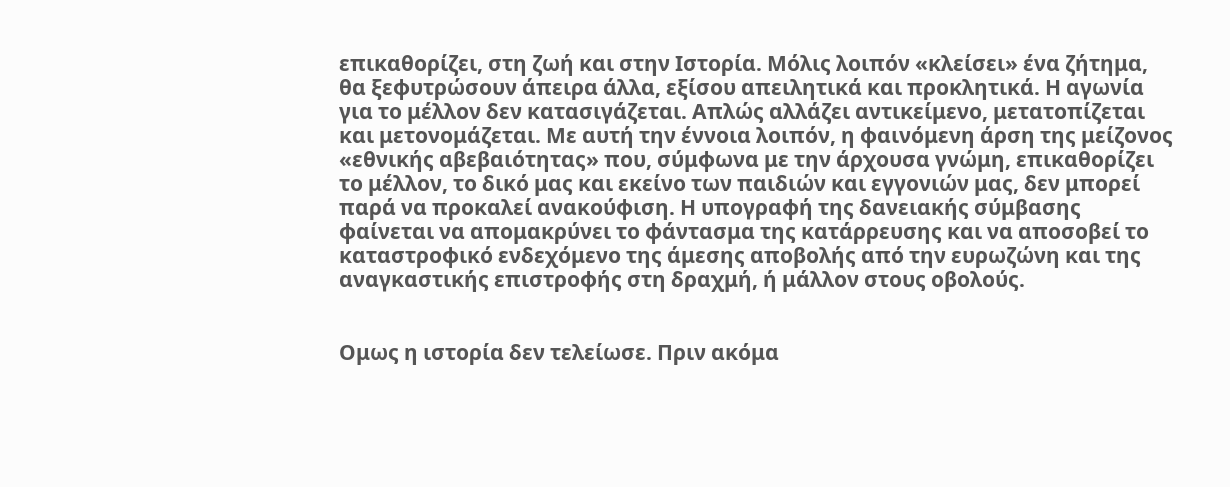επικαθορίζει, στη ζωή και στην Ιστορία. Μόλις λοιπόν «κλείσει» ένα ζήτημα, θα ξεφυτρώσουν άπειρα άλλα, εξίσου απειλητικά και προκλητικά. Η αγωνία για το μέλλον δεν κατασιγάζεται. Απλώς αλλάζει αντικείμενο, μετατοπίζεται και μετονομάζεται. Με αυτή την έννοια λοιπόν, η φαινόμενη άρση της μείζονος «εθνικής αβεβαιότητας» που, σύμφωνα με την άρχουσα γνώμη, επικαθορίζει το μέλλον, το δικό μας και εκείνο των παιδιών και εγγονιών μας, δεν μπορεί παρά να προκαλεί ανακούφιση. Η υπογραφή της δανειακής σύμβασης φαίνεται να απομακρύνει το φάντασμα της κατάρρευσης και να αποσοβεί το καταστροφικό ενδεχόμενο της άμεσης αποβολής από την ευρωζώνη και της αναγκαστικής επιστροφής στη δραχμή, ή μάλλον στους οβολούς.


Ομως η ιστορία δεν τελείωσε. Πριν ακόμα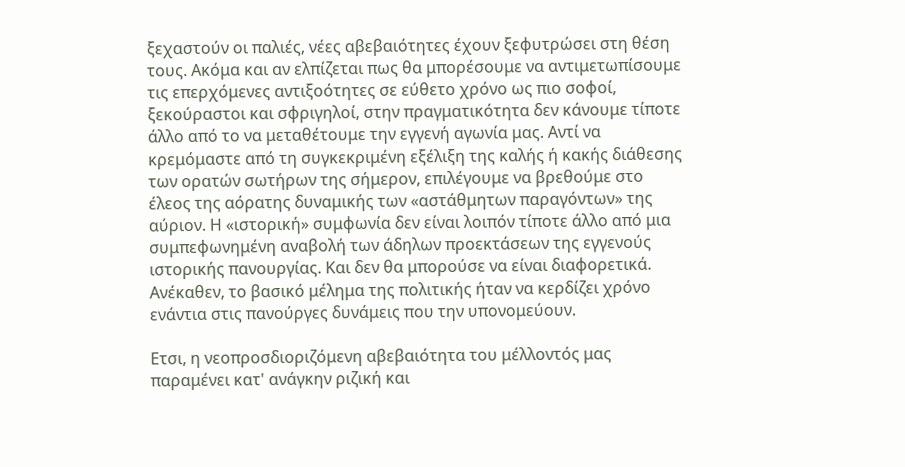ξεχαστούν οι παλιές, νέες αβεβαιότητες έχουν ξεφυτρώσει στη θέση τους. Ακόμα και αν ελπίζεται πως θα μπορέσουμε να αντιμετωπίσουμε τις επερχόμενες αντιξοότητες σε εύθετο χρόνο ως πιο σοφοί, ξεκούραστοι και σφριγηλοί, στην πραγματικότητα δεν κάνουμε τίποτε άλλο από το να μεταθέτουμε την εγγενή αγωνία μας. Αντί να κρεμόμαστε από τη συγκεκριμένη εξέλιξη της καλής ή κακής διάθεσης των ορατών σωτήρων της σήμερον, επιλέγουμε να βρεθούμε στο έλεος της αόρατης δυναμικής των «αστάθμητων παραγόντων» της αύριον. Η «ιστορική» συμφωνία δεν είναι λοιπόν τίποτε άλλο από μια συμπεφωνημένη αναβολή των άδηλων προεκτάσεων της εγγενούς ιστορικής πανουργίας. Και δεν θα μπορούσε να είναι διαφορετικά. Ανέκαθεν, το βασικό μέλημα της πολιτικής ήταν να κερδίζει χρόνο ενάντια στις πανούργες δυνάμεις που την υπονομεύουν.

Ετσι, η νεοπροσδιοριζόμενη αβεβαιότητα του μέλλοντός μας παραμένει κατ' ανάγκην ριζική και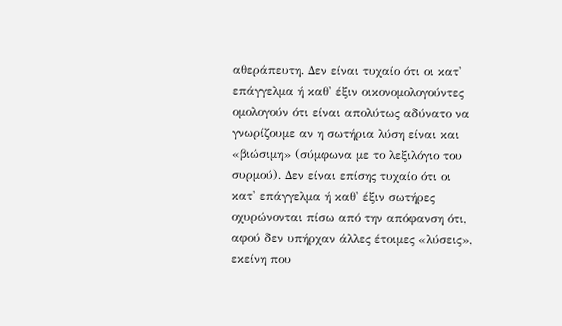αθεράπευτη. Δεν είναι τυχαίο ότι οι κατ' επάγγελμα ή καθ' έξιν οικονομολογούντες ομολογούν ότι είναι απολύτως αδύνατο να γνωρίζουμε αν η σωτήρια λύση είναι και «βιώσιμη» (σύμφωνα με το λεξιλόγιο του συρμού). Δεν είναι επίσης τυχαίο ότι οι κατ' επάγγελμα ή καθ' έξιν σωτήρες οχυρώνονται πίσω από την απόφανση ότι, αφού δεν υπήρχαν άλλες έτοιμες «λύσεις», εκείνη που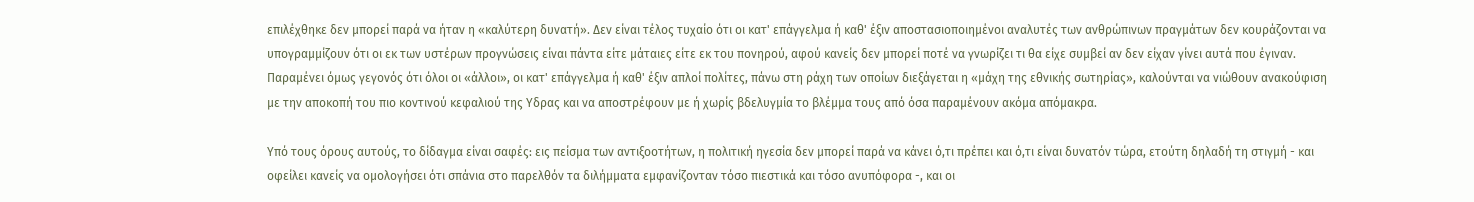επιλέχθηκε δεν μπορεί παρά να ήταν η «καλύτερη δυνατή». Δεν είναι τέλος τυχαίο ότι οι κατ' επάγγελμα ή καθ' έξιν αποστασιοποιημένοι αναλυτές των ανθρώπινων πραγμάτων δεν κουράζονται να υπογραμμίζουν ότι οι εκ των υστέρων προγνώσεις είναι πάντα είτε μάταιες είτε εκ του πονηρού, αφού κανείς δεν μπορεί ποτέ να γνωρίζει τι θα είχε συμβεί αν δεν είχαν γίνει αυτά που έγιναν. Παραμένει όμως γεγονός ότι όλοι οι «άλλοι», οι κατ' επάγγελμα ή καθ' έξιν απλοί πολίτες, πάνω στη ράχη των οποίων διεξάγεται η «μάχη της εθνικής σωτηρίας», καλούνται να νιώθουν ανακούφιση με την αποκοπή του πιο κοντινού κεφαλιού της Υδρας και να αποστρέφουν με ή χωρίς βδελυγμία το βλέμμα τους από όσα παραμένουν ακόμα απόμακρα.

Υπό τους όρους αυτούς, το δίδαγμα είναι σαφές: εις πείσμα των αντιξοοτήτων, η πολιτική ηγεσία δεν μπορεί παρά να κάνει ό,τι πρέπει και ό,τι είναι δυνατόν τώρα, ετούτη δηλαδή τη στιγμή - και οφείλει κανείς να ομολογήσει ότι σπάνια στο παρελθόν τα διλήμματα εμφανίζονταν τόσο πιεστικά και τόσο ανυπόφορα -, και οι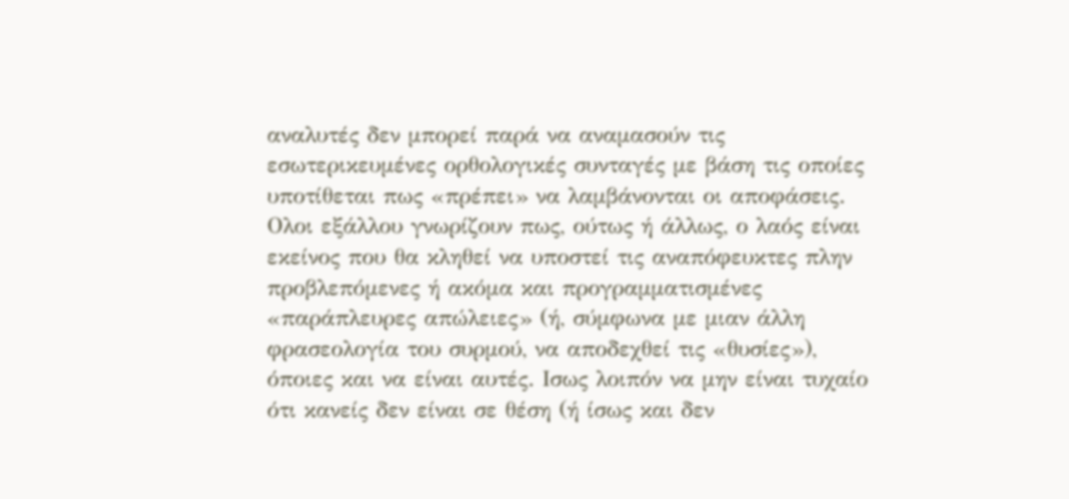αναλυτές δεν μπορεί παρά να αναμασούν τις εσωτερικευμένες ορθολογικές συνταγές με βάση τις οποίες υποτίθεται πως «πρέπει» να λαμβάνονται οι αποφάσεις. Ολοι εξάλλου γνωρίζουν πως, ούτως ή άλλως, ο λαός είναι εκείνος που θα κληθεί να υποστεί τις αναπόφευκτες πλην προβλεπόμενες ή ακόμα και προγραμματισμένες «παράπλευρες απώλειες» (ή, σύμφωνα με μιαν άλλη φρασεολογία του συρμού, να αποδεχθεί τις «θυσίες»), όποιες και να είναι αυτές. Ισως λοιπόν να μην είναι τυχαίο ότι κανείς δεν είναι σε θέση (ή ίσως και δεν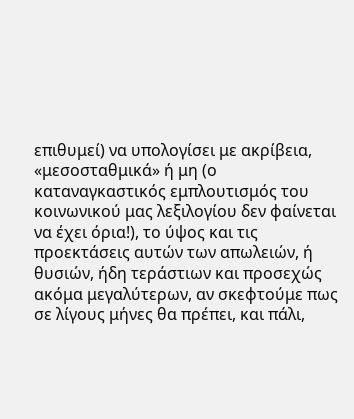επιθυμεί) να υπολογίσει με ακρίβεια, «μεσοσταθμικά» ή μη (ο καταναγκαστικός εμπλουτισμός του κοινωνικού μας λεξιλογίου δεν φαίνεται να έχει όρια!), το ύψος και τις προεκτάσεις αυτών των απωλειών, ή θυσιών, ήδη τεράστιων και προσεχώς ακόμα μεγαλύτερων, αν σκεφτούμε πως σε λίγους μήνες θα πρέπει, και πάλι,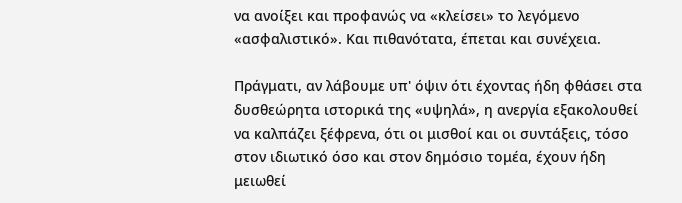να ανοίξει και προφανώς να «κλείσει» το λεγόμενο «ασφαλιστικό». Και πιθανότατα, έπεται και συνέχεια.

Πράγματι, αν λάβουμε υπ' όψιν ότι έχοντας ήδη φθάσει στα δυσθεώρητα ιστορικά της «υψηλά», η ανεργία εξακολουθεί να καλπάζει ξέφρενα, ότι οι μισθοί και οι συντάξεις, τόσο στον ιδιωτικό όσο και στον δημόσιο τομέα, έχουν ήδη μειωθεί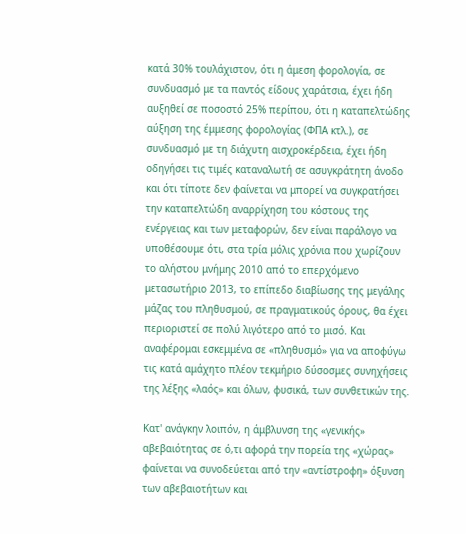κατά 30% τουλάχιστον, ότι η άμεση φορολογία, σε συνδυασμό με τα παντός είδους χαράτσια, έχει ήδη αυξηθεί σε ποσοστό 25% περίπου, ότι η καταπελτώδης αύξηση της έμμεσης φορολογίας (ΦΠΑ κτλ.), σε συνδυασμό με τη διάχυτη αισχροκέρδεια, έχει ήδη οδηγήσει τις τιμές καταναλωτή σε ασυγκράτητη άνοδο και ότι τίποτε δεν φαίνεται να μπορεί να συγκρατήσει την καταπελτώδη αναρρίχηση του κόστους της ενέργειας και των μεταφορών, δεν είναι παράλογο να υποθέσουμε ότι, στα τρία μόλις χρόνια που χωρίζουν το αλήστου μνήμης 2010 από το επερχόμενο μετασωτήριο 2013, το επίπεδο διαβίωσης της μεγάλης μάζας του πληθυσμού, σε πραγματικούς όρους, θα έχει περιοριστεί σε πολύ λιγότερο από το μισό. Και αναφέρομαι εσκεμμένα σε «πληθυσμό» για να αποφύγω τις κατά αμάχητο πλέον τεκμήριο δύσοσμες συνηχήσεις της λέξης «λαός» και όλων, φυσικά, των συνθετικών της.

Κατ' ανάγκην λοιπόν, η άμβλυνση της «γενικής» αβεβαιότητας σε ό,τι αφορά την πορεία της «χώρας» φαίνεται να συνοδεύεται από την «αντίστροφη» όξυνση των αβεβαιοτήτων και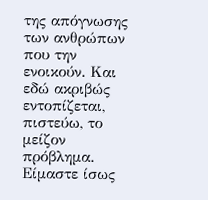της απόγνωσης των ανθρώπων που την ενοικούν. Και εδώ ακριβώς εντοπίζεται, πιστεύω, το μείζον πρόβλημα. Είμαστε ίσως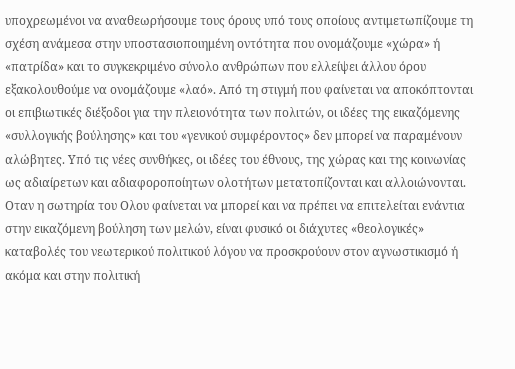υποχρεωμένοι να αναθεωρήσουμε τους όρους υπό τους οποίους αντιμετωπίζουμε τη σχέση ανάμεσα στην υποστασιοποιημένη οντότητα που ονομάζουμε «χώρα» ή «πατρίδα» και το συγκεκριμένο σύνολο ανθρώπων που ελλείψει άλλου όρου εξακολουθούμε να ονομάζουμε «λαό». Από τη στιγμή που φαίνεται να αποκόπτονται οι επιβιωτικές διέξοδοι για την πλειονότητα των πολιτών, οι ιδέες της εικαζόμενης «συλλογικής βούλησης» και του «γενικού συμφέροντος» δεν μπορεί να παραμένουν αλώβητες. Υπό τις νέες συνθήκες, οι ιδέες του έθνους, της χώρας και της κοινωνίας ως αδιαίρετων και αδιαφοροποίητων ολοτήτων μετατοπίζονται και αλλοιώνονται. Οταν η σωτηρία του Ολου φαίνεται να μπορεί και να πρέπει να επιτελείται ενάντια στην εικαζόμενη βούληση των μελών, είναι φυσικό οι διάχυτες «θεολογικές» καταβολές του νεωτερικού πολιτικού λόγου να προσκρούουν στον αγνωστικισμό ή ακόμα και στην πολιτική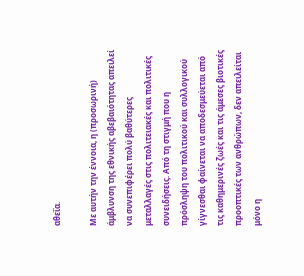αθεΐα.

Με αυτήν την έννοια, η (προσωρινή) άμβλυνση της εθνικής αβεβαιότητας απειλεί να συνεπιφέρει πολύ βαθύτερες μεταλλαγές στις πολιτειακές και πολιτικές συνειδήσεις. Από τη στιγμή που η πρόσληψη του πολιτικού και συλλογικού γίγνεσθαι φαίνεται να αποδεσμεύεται από τις καθημερινές ζωές και τις άμεσες βιοτικές προοπτικές των ανθρώπων, δεν απειλείται μόνο η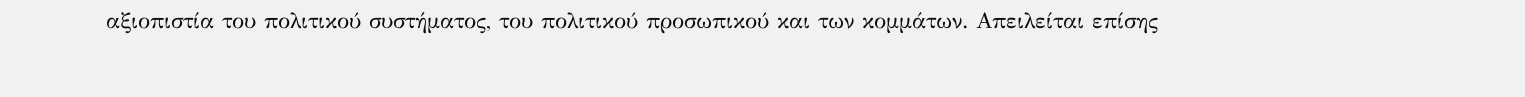αξιοπιστία του πολιτικού συστήματος, του πολιτικού προσωπικού και των κομμάτων. Απειλείται επίσης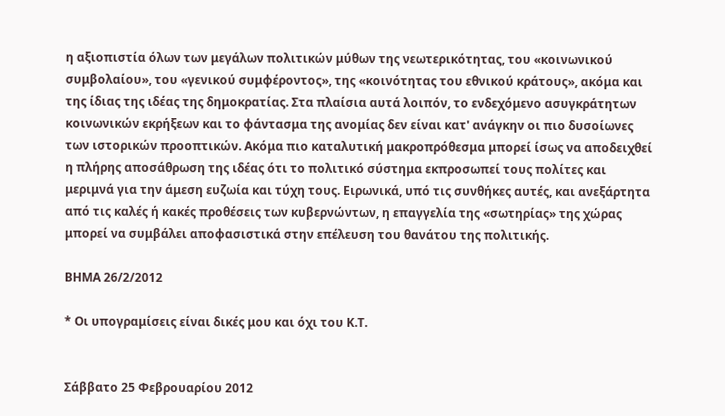η αξιοπιστία όλων των μεγάλων πολιτικών μύθων της νεωτερικότητας, του «κοινωνικού συμβολαίου», του «γενικού συμφέροντος», της «κοινότητας του εθνικού κράτους», ακόμα και της ίδιας της ιδέας της δημοκρατίας. Στα πλαίσια αυτά λοιπόν, το ενδεχόμενο ασυγκράτητων κοινωνικών εκρήξεων και το φάντασμα της ανομίας δεν είναι κατ' ανάγκην οι πιο δυσοίωνες των ιστορικών προοπτικών. Ακόμα πιο καταλυτική μακροπρόθεσμα μπορεί ίσως να αποδειχθεί η πλήρης αποσάθρωση της ιδέας ότι το πολιτικό σύστημα εκπροσωπεί τους πολίτες και μεριμνά για την άμεση ευζωία και τύχη τους. Ειρωνικά, υπό τις συνθήκες αυτές, και ανεξάρτητα από τις καλές ή κακές προθέσεις των κυβερνώντων, η επαγγελία της «σωτηρίας» της χώρας μπορεί να συμβάλει αποφασιστικά στην επέλευση του θανάτου της πολιτικής.

ΒΗΜΑ 26/2/2012

* Οι υπογραμίσεις είναι δικές μου και όχι του Κ.Τ.


Σάββατο 25 Φεβρουαρίου 2012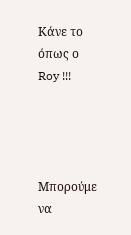Κάνε το όπως ο Roy !!!




Μπορούμε να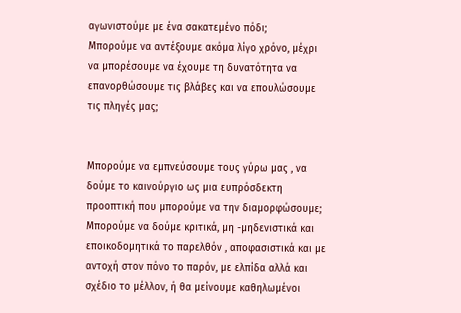αγωνιστούμε με ένα σακατεμένο πόδι;
Μπορούμε να αντέξουμε ακόμα λίγο χρόνο, μέχρι να μπορέσουμε να έχουμε τη δυνατότητα να επανορθώσουμε τις βλάβες και να επουλώσουμε τις πληγές μας;


Μπορούμε να εμπνεύσουμε τους γύρω μας , να δούμε το καινούργιο ως μια ευπρόσδεκτη προοπτική που μπορούμε να την διαμορφώσουμε;
Μπορούμε να δούμε κριτικά, μη -μηδενιστικά και εποικοδομητικά το παρελθόν , αποφασιστικά και με αντοχή στον πόνο το παρόν, με ελπίδα αλλά και σχέδιο το μέλλον, ή θα μείνουμε καθηλωμένοι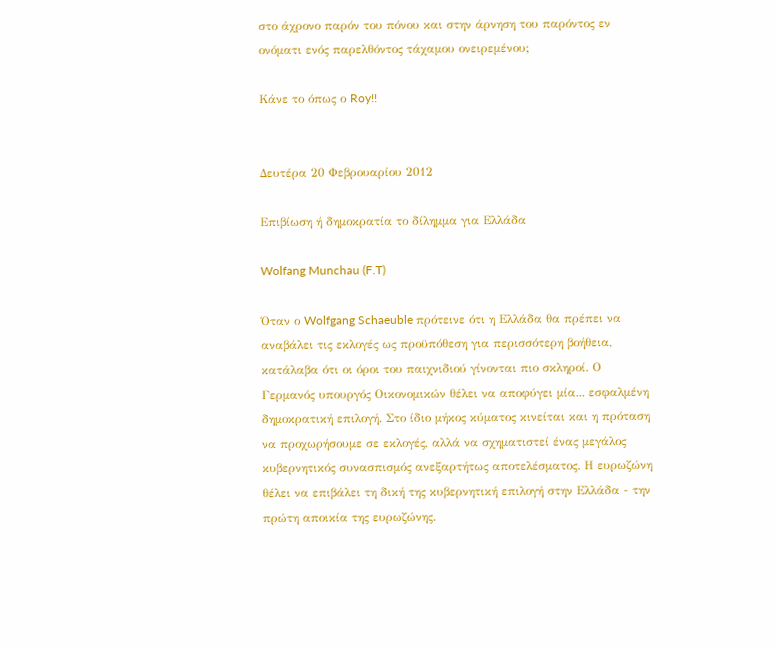στο άχρονο παρόν του πόνου και στην άρνηση του παρόντος εν ονόματι ενός παρελθόντος τάχαμου ονειρεμένου;

Κάνε το όπως ο Roy!!


Δευτέρα 20 Φεβρουαρίου 2012

Επιβίωση ή δημοκρατία το δίλημμα για Ελλάδα

Wolfang Munchau (F.T)

Όταν ο Wolfgang Schaeuble πρότεινε ότι η Ελλάδα θα πρέπει να αναβάλει τις εκλογές ως προϋπόθεση για περισσότερη βοήθεια, κατάλαβα ότι οι όροι του παιχνιδιού γίνονται πιο σκληροί. Ο Γερμανός υπουργός Οικονομικών θέλει να αποφύγει μία... εσφαλμένη δημοκρατική επιλογή. Στο ίδιο μήκος κύματος κινείται και η πρόταση να προχωρήσουμε σε εκλογές, αλλά να σχηματιστεί ένας μεγάλος κυβερνητικός συνασπισμός ανεξαρτήτως αποτελέσματος. Η ευρωζώνη θέλει να επιβάλει τη δική της κυβερνητική επιλογή στην Ελλάδα - την πρώτη αποικία της ευρωζώνης.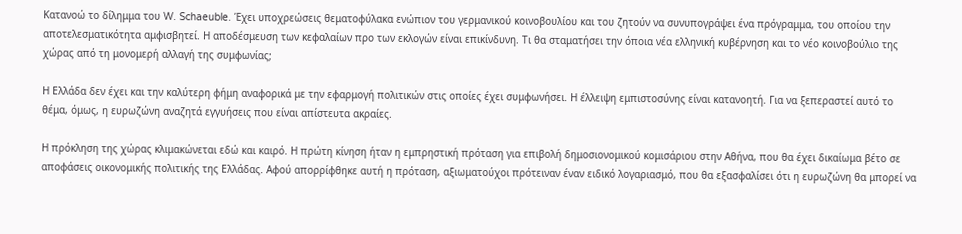Κατανοώ το δίλημμα του W. Schaeuble. Έχει υποχρεώσεις θεματοφύλακα ενώπιον του γερμανικού κοινοβουλίου και του ζητούν να συνυπογράψει ένα πρόγραμμα, του οποίου την αποτελεσματικότητα αμφισβητεί. Η αποδέσμευση των κεφαλαίων προ των εκλογών είναι επικίνδυνη. Τι θα σταματήσει την όποια νέα ελληνική κυβέρνηση και το νέο κοινοβούλιο της χώρας από τη μονομερή αλλαγή της συμφωνίας;

Η Ελλάδα δεν έχει και την καλύτερη φήμη αναφορικά με την εφαρμογή πολιτικών στις οποίες έχει συμφωνήσει. Η έλλειψη εμπιστοσύνης είναι κατανοητή. Για να ξεπεραστεί αυτό το θέμα, όμως, η ευρωζώνη αναζητά εγγυήσεις που είναι απίστευτα ακραίες.

Η πρόκληση της χώρας κλιμακώνεται εδώ και καιρό. Η πρώτη κίνηση ήταν η εμπρηστική πρόταση για επιβολή δημοσιονομικού κομισάριου στην Αθήνα, που θα έχει δικαίωμα βέτο σε αποφάσεις οικονομικής πολιτικής της Ελλάδας. Αφού απορρίφθηκε αυτή η πρόταση, αξιωματούχοι πρότειναν έναν ειδικό λογαριασμό, που θα εξασφαλίσει ότι η ευρωζώνη θα μπορεί να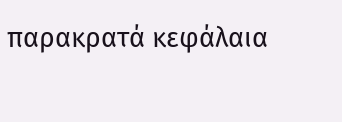παρακρατά κεφάλαια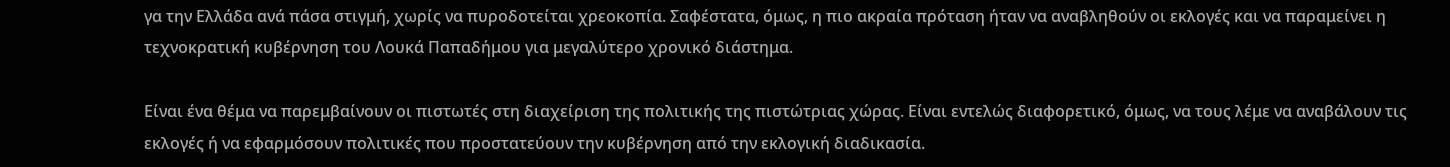γα την Ελλάδα ανά πάσα στιγμή, χωρίς να πυροδοτείται χρεοκοπία. Σαφέστατα, όμως, η πιο ακραία πρόταση ήταν να αναβληθούν οι εκλογές και να παραμείνει η τεχνοκρατική κυβέρνηση του Λουκά Παπαδήμου για μεγαλύτερο χρονικό διάστημα.

Είναι ένα θέμα να παρεμβαίνουν οι πιστωτές στη διαχείριση της πολιτικής της πιστώτριας χώρας. Είναι εντελώς διαφορετικό, όμως, να τους λέμε να αναβάλουν τις εκλογές ή να εφαρμόσουν πολιτικές που προστατεύουν την κυβέρνηση από την εκλογική διαδικασία.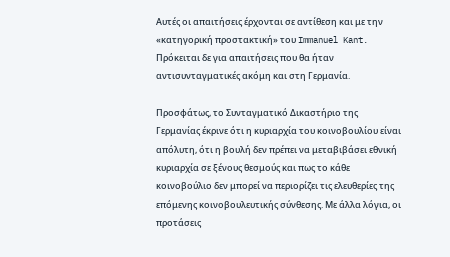Αυτές οι απαιτήσεις έρχονται σε αντίθεση και με την «κατηγορική προστακτική» του Immanuel Kant. Πρόκειται δε για απαιτήσεις που θα ήταν αντισυνταγματικές ακόμη και στη Γερμανία.

Προσφάτως, το Συνταγματικό Δικαστήριο της Γερμανίας έκρινε ότι η κυριαρχία του κοινοβουλίου είναι απόλυτη, ότι η βουλή δεν πρέπει να μεταβιβάσει εθνική κυριαρχία σε ξένους θεσμούς και πως το κάθε κοινοβούλιο δεν μπορεί να περιορίζει τις ελευθερίες της επόμενης κοινοβουλευτικής σύνθεσης. Με άλλα λόγια, οι προτάσεις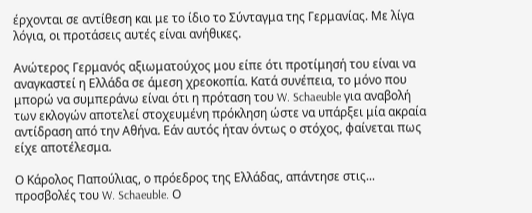έρχονται σε αντίθεση και με το ίδιο το Σύνταγμα της Γερμανίας. Με λίγα λόγια, οι προτάσεις αυτές είναι ανήθικες.

Ανώτερος Γερμανός αξιωματούχος μου είπε ότι προτίμησή του είναι να αναγκαστεί η Ελλάδα σε άμεση χρεοκοπία. Κατά συνέπεια, το μόνο που μπορώ να συμπεράνω είναι ότι η πρόταση του W. Schaeuble για αναβολή των εκλογών αποτελεί στοχευμένη πρόκληση ώστε να υπάρξει μία ακραία αντίδραση από την Αθήνα. Εάν αυτός ήταν όντως ο στόχος, φαίνεται πως είχε αποτέλεσμα.

Ο Κάρολος Παπούλιας, ο πρόεδρος της Ελλάδας, απάντησε στις... προσβολές του W. Schaeuble. Ο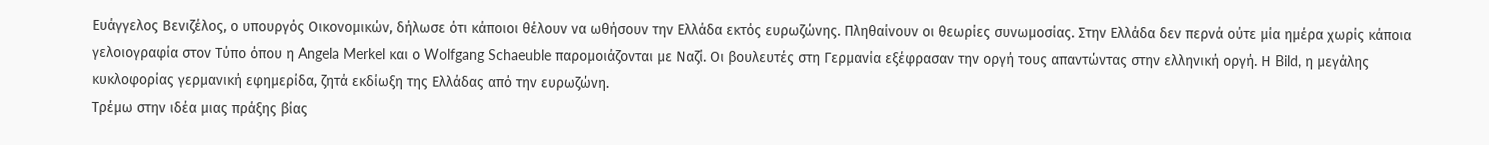Ευάγγελος Βενιζέλος, ο υπουργός Οικονομικών, δήλωσε ότι κάποιοι θέλουν να ωθήσουν την Ελλάδα εκτός ευρωζώνης. Πληθαίνουν οι θεωρίες συνωμοσίας. Στην Ελλάδα δεν περνά ούτε μία ημέρα χωρίς κάποια γελοιογραφία στον Τύπο όπου η Angela Merkel και ο Wolfgang Schaeuble παρομοιάζονται με Ναζί. Οι βουλευτές στη Γερμανία εξέφρασαν την οργή τους απαντώντας στην ελληνική οργή. Η Bild, η μεγάλης κυκλοφορίας γερμανική εφημερίδα, ζητά εκδίωξη της Ελλάδας από την ευρωζώνη.
Τρέμω στην ιδέα μιας πράξης βίας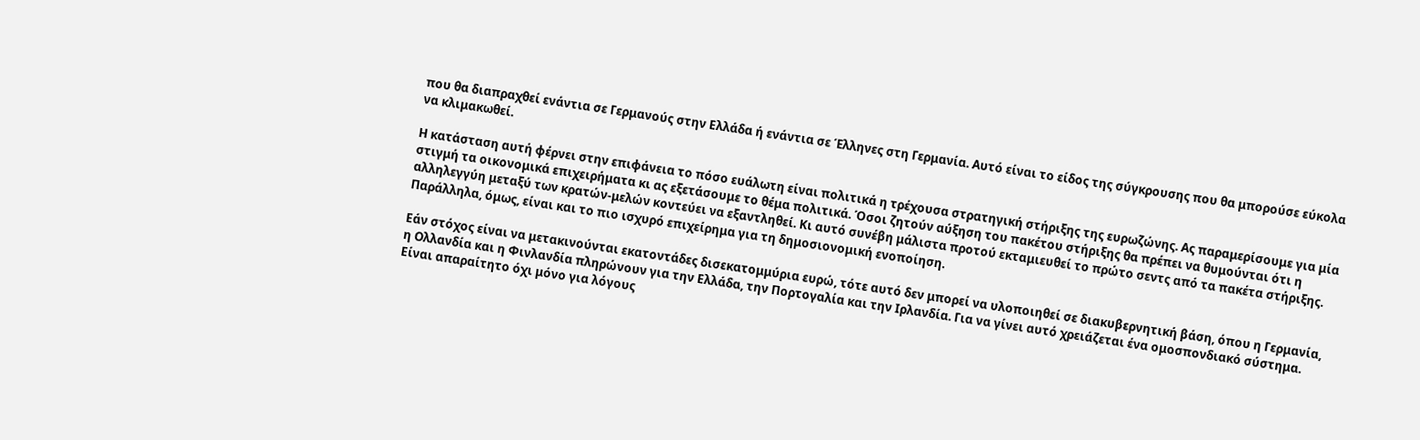που θα διαπραχθεί ενάντια σε Γερμανούς στην Ελλάδα ή ενάντια σε Έλληνες στη Γερμανία. Αυτό είναι το είδος της σύγκρουσης που θα μπορούσε εύκολα να κλιμακωθεί.

Η κατάσταση αυτή φέρνει στην επιφάνεια το πόσο ευάλωτη είναι πολιτικά η τρέχουσα στρατηγική στήριξης της ευρωζώνης. Ας παραμερίσουμε για μία στιγμή τα οικονομικά επιχειρήματα κι ας εξετάσουμε το θέμα πολιτικά. Όσοι ζητούν αύξηση του πακέτου στήριξης θα πρέπει να θυμούνται ότι η αλληλεγγύη μεταξύ των κρατών-μελών κοντεύει να εξαντληθεί. Κι αυτό συνέβη μάλιστα προτού εκταμιευθεί το πρώτο σεντς από τα πακέτα στήριξης. Παράλληλα, όμως, είναι και το πιο ισχυρό επιχείρημα για τη δημοσιονομική ενοποίηση.

Εάν στόχος είναι να μετακινούνται εκατοντάδες δισεκατομμύρια ευρώ, τότε αυτό δεν μπορεί να υλοποιηθεί σε διακυβερνητική βάση, όπου η Γερμανία, η Ολλανδία και η Φινλανδία πληρώνουν για την Ελλάδα, την Πορτογαλία και την Ιρλανδία. Για να γίνει αυτό χρειάζεται ένα ομοσπονδιακό σύστημα. Είναι απαραίτητο όχι μόνο για λόγους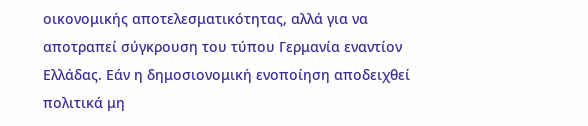οικονομικής αποτελεσματικότητας, αλλά για να αποτραπεί σύγκρουση του τύπου Γερμανία εναντίον Ελλάδας. Εάν η δημοσιονομική ενοποίηση αποδειχθεί πολιτικά μη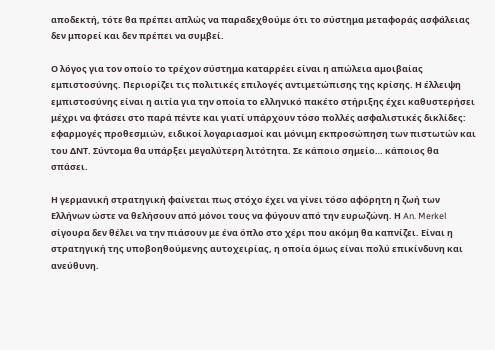αποδεκτή, τότε θα πρέπει απλώς να παραδεχθούμε ότι το σύστημα μεταφοράς ασφάλειας δεν μπορεί και δεν πρέπει να συμβεί.

Ο λόγος για τον οποίο το τρέχον σύστημα καταρρέει είναι η απώλεια αμοιβαίας εμπιστοσύνης. Περιορίζει τις πολιτικές επιλογές αντιμετώπισης της κρίσης. Η έλλειψη εμπιστοσύνης είναι η αιτία για την οποία το ελληνικό πακέτο στήριξης έχει καθυστερήσει μέχρι να φτάσει στο παρά πέντε και γιατί υπάρχουν τόσο πολλές ασφαλιστικές δικλίδες: εφαρμογές προθεσμιών, ειδικοί λογαριασμοί και μόνιμη εκπροσώπηση των πιστωτών και του ΔΝΤ. Σύντομα θα υπάρξει μεγαλύτερη λιτότητα. Σε κάποιο σημείο… κάποιος θα σπάσει.

Η γερμανική στρατηγική φαίνεται πως στόχο έχει να γίνει τόσο αφόρητη η ζωή των Ελλήνων ώστε να θελήσουν από μόνοι τους να φύγουν από την ευρωζώνη. Η An. Merkel σίγουρα δεν θέλει να την πιάσουν με ένα όπλο στο χέρι που ακόμη θα καπνίζει. Είναι η στρατηγική της υποβοηθούμενης αυτοχειρίας, η οποία όμως είναι πολύ επικίνδυνη και ανεύθυνη.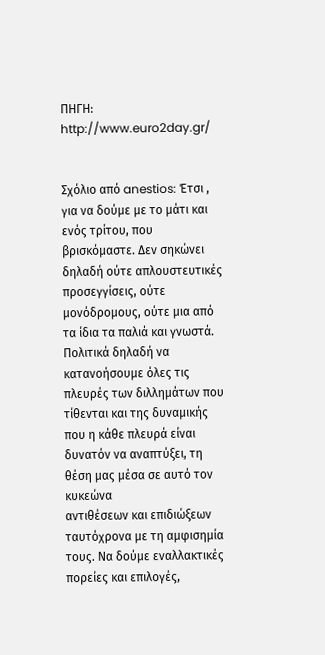ΠΗΓΗ: http://www.euro2day.gr/


Σχόλιο από anestios: Έτσι , για να δούμε με το μάτι και ενός τρίτου, που βρισκόμαστε. Δεν σηκώνει
δηλαδή ούτε απλουστευτικές προσεγγίσεις, ούτε μονόδρομους, ούτε μια από τα ίδια τα παλιά και γνωστά. Πολιτικά δηλαδή να κατανοήσουμε όλες τις πλευρές των διλλημάτων που τίθενται και της δυναμικής που η κάθε πλευρά είναι δυνατόν να αναπτύξει, τη θέση μας μέσα σε αυτό τον κυκεώνα
αντιθέσεων και επιδιώξεων ταυτόχρονα με τη αμφισημία τους. Να δούμε εναλλακτικές πορείες και επιλογές,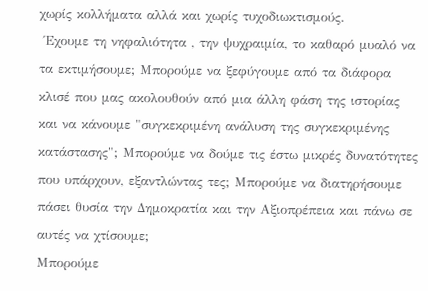χωρίς κολλήματα αλλά και χωρίς τυχοδιωκτισμούς.
 Έχουμε τη νηφαλιότητα , την ψυχραιμία, το καθαρό μυαλό να τα εκτιμήσουμε; Μπορούμε να ξεφύγουμε από τα διάφορα κλισέ που μας ακολουθούν από μια άλλη φάση της ιστορίας και να κάνουμε "συγκεκριμένη ανάλυση της συγκεκριμένης κατάστασης"; Μπορούμε να δούμε τις έστω μικρές δυνατότητες που υπάρχουν, εξαντλώντας τες; Μπορούμε να διατηρήσουμε πάσει θυσία την Δημοκρατία και την Αξιοπρέπεια και πάνω σε αυτές να χτίσουμε;
Μπορούμε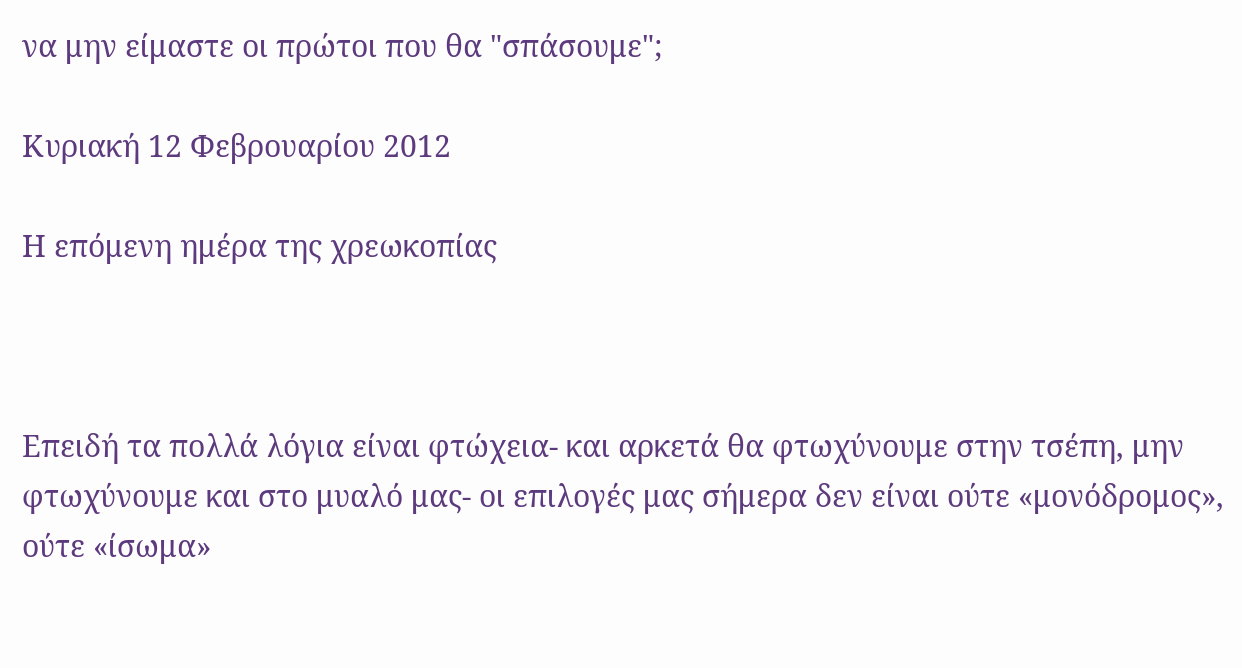να μην είμαστε οι πρώτοι που θα "σπάσουμε";

Κυριακή 12 Φεβρουαρίου 2012

Η επόμενη ημέρα της χρεωκοπίας



Επειδή τα πολλά λόγια είναι φτώχεια- και αρκετά θα φτωχύνουμε στην τσέπη, μην φτωχύνουμε και στο μυαλό μας- οι επιλογές μας σήμερα δεν είναι ούτε «μονόδρομος», ούτε «ίσωμα»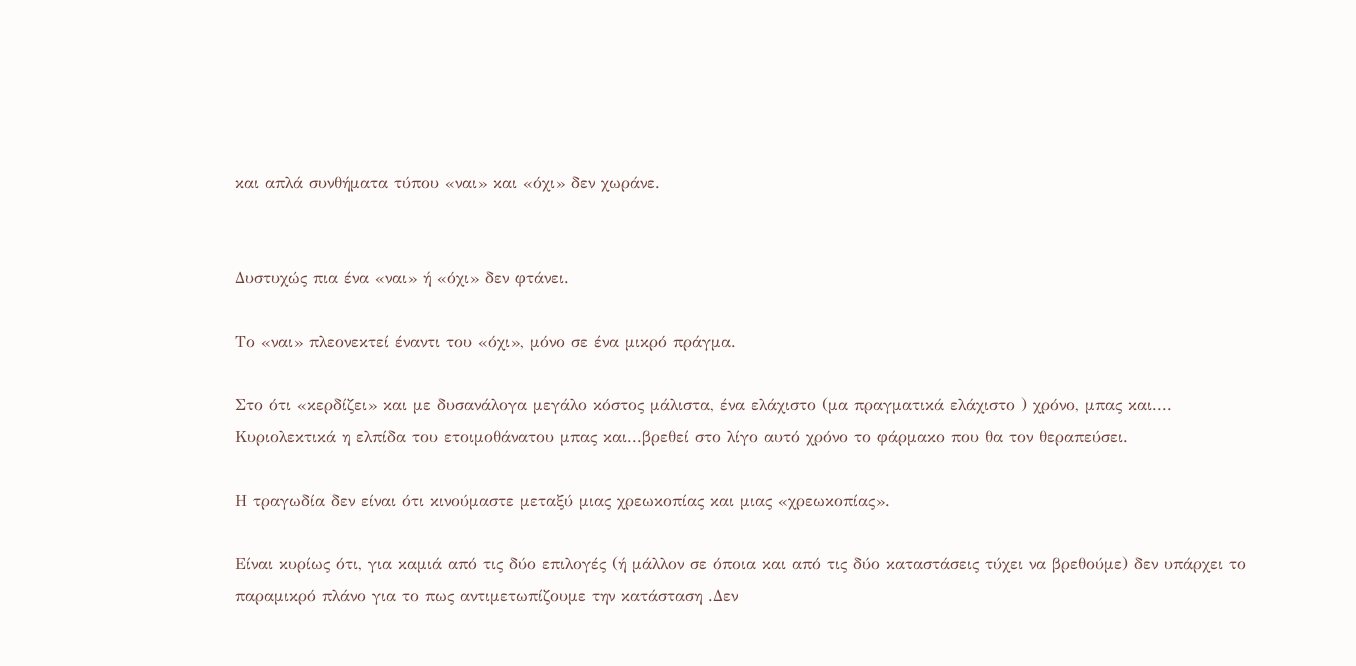και απλά συνθήματα τύπου «ναι» και «όχι» δεν χωράνε.


Δυστυχώς πια ένα «ναι» ή «όχι» δεν φτάνει.

Το «ναι» πλεονεκτεί έναντι του «όχι», μόνο σε ένα μικρό πράγμα.

Στο ότι «κερδίζει» και με δυσανάλογα μεγάλο κόστος μάλιστα, ένα ελάχιστο (μα πραγματικά ελάχιστο ) χρόνο, μπας και.... Κυριολεκτικά η ελπίδα του ετοιμοθάνατου μπας και...βρεθεί στο λίγο αυτό χρόνο το φάρμακο που θα τον θεραπεύσει.

Η τραγωδία δεν είναι ότι κινούμαστε μεταξύ μιας χρεωκοπίας και μιας «χρεωκοπίας».

Είναι κυρίως ότι, για καμιά από τις δύο επιλογές (ή μάλλον σε όποια και από τις δύο καταστάσεις τύχει να βρεθούμε) δεν υπάρχει το παραμικρό πλάνο για το πως αντιμετωπίζουμε την κατάσταση .Δεν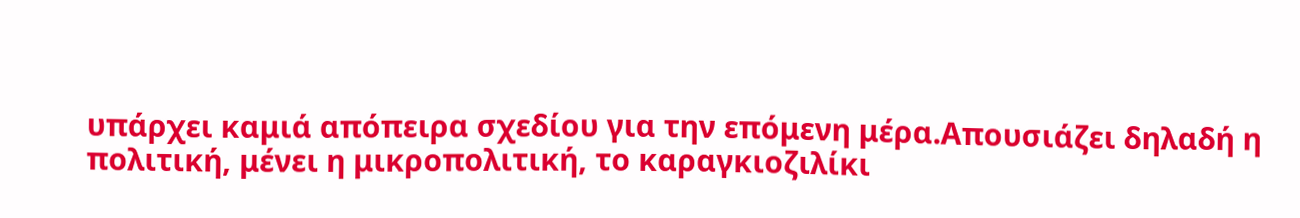υπάρχει καμιά απόπειρα σχεδίου για την επόμενη μέρα.Απουσιάζει δηλαδή η πολιτική, μένει η μικροπολιτική, το καραγκιοζιλίκι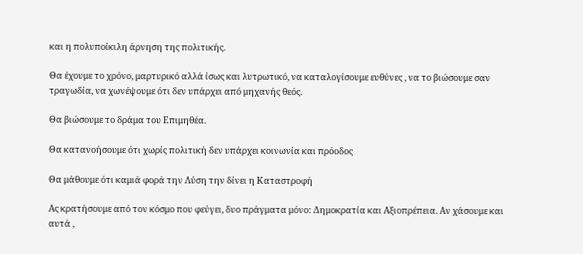και η πολυποίκιλη άρνηση της πολιτικής.

Θα έχουμε το χρόνο, μαρτυρικό αλλά ίσως και λυτρωτικό, να καταλογίσουμε ευθύνες , να το βιώσουμε σαν τραγωδία, να χωνέψουμε ότι δεν υπάρχει από μηχανής θεός.

Θα βιώσουμε το δράμα του Επιμηθέα.

Θα κατανοήσουμε ότι χωρίς πολιτική δεν υπάρχει κοινωνία και πρόοδος

Θα μάθουμε ότι καμιά φορά την Λύση την δίνει η Καταστροφή

Ας κρατήσουμε από τον κόσμο που φεύγει, δυο πράγματα μόνο: Δημοκρατία και Αξιοπρέπεια. Αν χάσουμε και αυτά ,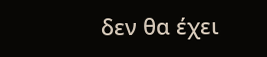δεν θα έχει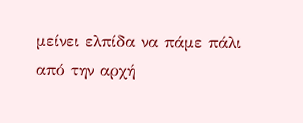μείνει ελπίδα να πάμε πάλι από την αρχή